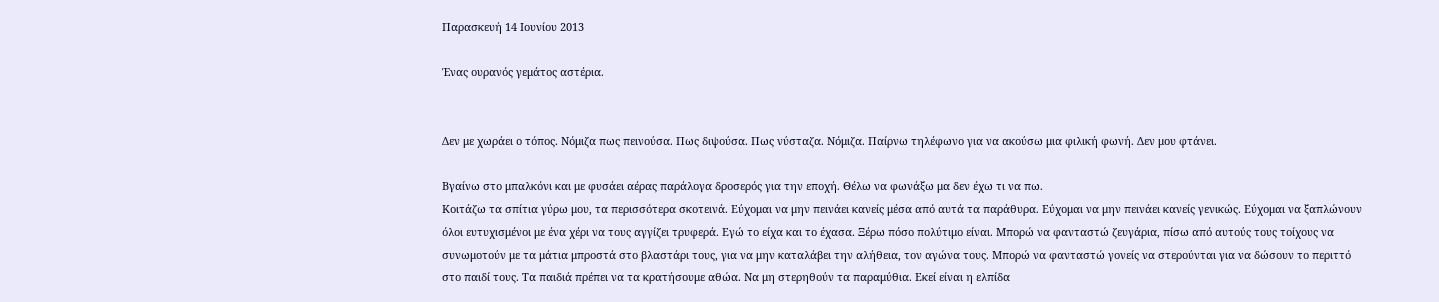Παρασκευή 14 Ιουνίου 2013

Ένας ουρανός γεμάτος αστέρια.


Δεν με χωράει ο τόπος. Νόμιζα πως πεινούσα. Πως διψούσα. Πως νύσταζα. Νόμιζα. Παίρνω τηλέφωνο για να ακούσω μια φιλική φωνή. Δεν μου φτάνει.

Βγαίνω στο μπαλκόνι και με φυσάει αέρας παράλογα δροσερός για την εποχή. Θέλω να φωνάξω μα δεν έχω τι να πω.
Κοιτάζω τα σπίτια γύρω μου, τα περισσότερα σκοτεινά. Εύχομαι να μην πεινάει κανείς μέσα από αυτά τα παράθυρα. Εύχομαι να μην πεινάει κανείς γενικώς. Εύχομαι να ξαπλώνουν όλοι ευτυχισμένοι με ένα χέρι να τους αγγίζει τρυφερά. Εγώ το είχα και το έχασα. Ξέρω πόσο πολύτιμο είναι. Μπορώ να φανταστώ ζευγάρια, πίσω από αυτούς τους τοίχους να συνωμοτούν με τα μάτια μπροστά στο βλαστάρι τους, για να μην καταλάβει την αλήθεια, τον αγώνα τους. Μπορώ να φανταστώ γονείς να στερούνται για να δώσουν το περιττό στο παιδί τους. Τα παιδιά πρέπει να τα κρατήσουμε αθώα. Να μη στερηθούν τα παραμύθια. Εκεί είναι η ελπίδα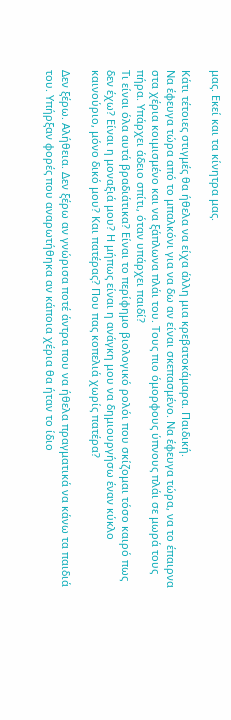μας. Εκεί και τα κίνητρα μας.

Κάτι τέτοιες στιγμές θα ήθελα να είχα άλλη μια κρεβατοκάμαρα. Παιδική.
Να έφευγα τώρα από το μπαλκόνι για να δω αν είναι σκεπασμένο. Να έφευγα τώρα, να το έπαιρνα στα χέρια κοιμισμένο και να ξάπλωνα πλάι του. Τους πιο όμορφους ύπνους πλάι σε μωρά τους πήρα. Υπάρχει άδειο σπίτι, όταν υπάρχει παιδί?
Τι είναι όλα αυτά βραδιάτικα? Είναι το περίφημο βιολογικό ρολόι που σκίζομαι τόσο καιρό πως δεν έχω? Είναι η μοναξιά μου? Η μήπως είναι η ανάγκη μου να δημιουργήσω έναν κύκλο καινούριο, μόνο δικό μου? Και πατέρας? Που πας κοπελιά χωρίς πατέρα?

Δεν ξέρω. Αλήθεια. Δεν ξέρω αν γνώρισα ποτέ άντρα που να ήθελα πραγματικά να κάνω τα παιδιά του. Υπήρξαν φορές που αναρωτήθηκα αν κάποια χέρια θα ήταν το ίδιο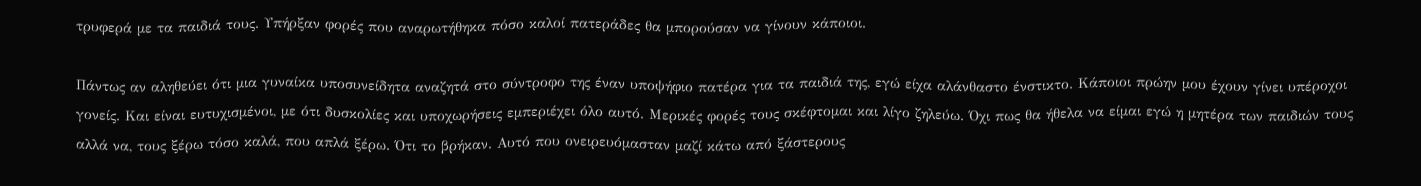τρυφερά με τα παιδιά τους. Υπήρξαν φορές που αναρωτήθηκα πόσο καλοί πατεράδες θα μπορούσαν να γίνουν κάποιοι.

Πάντως αν αληθεύει ότι μια γυναίκα υποσυνείδητα αναζητά στο σύντροφο της έναν υποψήφιο πατέρα για τα παιδιά της, εγώ είχα αλάνθαστο ένστικτο. Κάποιοι πρώην μου έχουν γίνει υπέροχοι γονείς. Και είναι ευτυχισμένοι, με ότι δυσκολίες και υποχωρήσεις εμπεριέχει όλο αυτό. Μερικές φορές τους σκέφτομαι και λίγο ζηλεύω. Όχι πως θα ήθελα να είμαι εγώ η μητέρα των παιδιών τους αλλά να, τους ξέρω τόσο καλά, που απλά ξέρω. Ότι το βρήκαν. Αυτό που ονειρευόμασταν μαζί κάτω από ξάστερους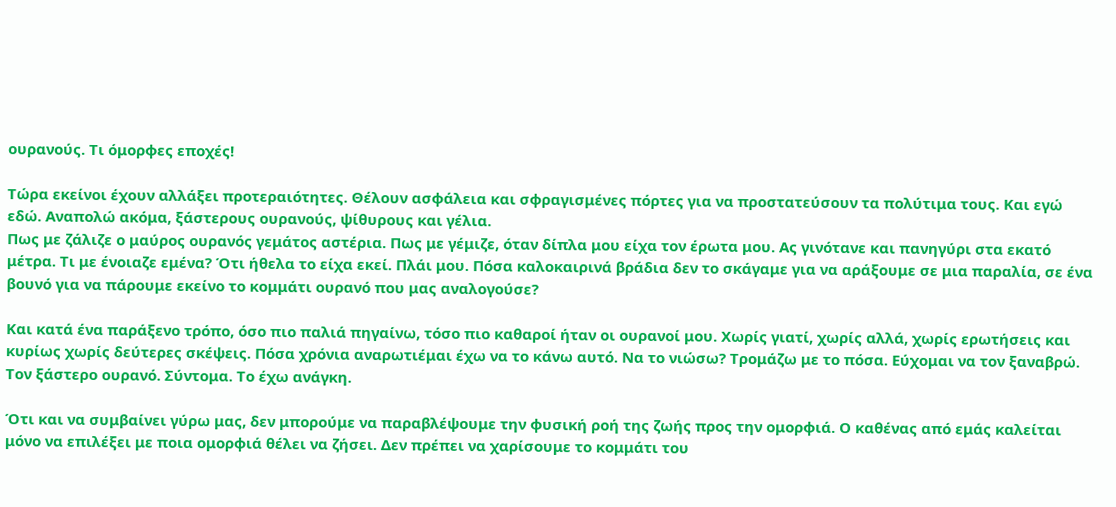ουρανούς. Τι όμορφες εποχές!

Τώρα εκείνοι έχουν αλλάξει προτεραιότητες. Θέλουν ασφάλεια και σφραγισμένες πόρτες για να προστατεύσουν τα πολύτιμα τους. Και εγώ εδώ. Αναπολώ ακόμα, ξάστερους ουρανούς, ψίθυρους και γέλια.
Πως με ζάλιζε ο μαύρος ουρανός γεμάτος αστέρια. Πως με γέμιζε, όταν δίπλα μου είχα τον έρωτα μου. Ας γινότανε και πανηγύρι στα εκατό μέτρα. Τι με ένοιαζε εμένα? Ότι ήθελα το είχα εκεί. Πλάι μου. Πόσα καλοκαιρινά βράδια δεν το σκάγαμε για να αράξουμε σε μια παραλία, σε ένα βουνό για να πάρουμε εκείνο το κομμάτι ουρανό που μας αναλογούσε?

Και κατά ένα παράξενο τρόπο, όσο πιο παλιά πηγαίνω, τόσο πιο καθαροί ήταν οι ουρανοί μου. Χωρίς γιατί, χωρίς αλλά, χωρίς ερωτήσεις και κυρίως χωρίς δεύτερες σκέψεις. Πόσα χρόνια αναρωτιέμαι έχω να το κάνω αυτό. Να το νιώσω? Τρομάζω με το πόσα. Εύχομαι να τον ξαναβρώ. Τον ξάστερο ουρανό. Σύντομα. Το έχω ανάγκη.

Ότι και να συμβαίνει γύρω μας, δεν μπορούμε να παραβλέψουμε την φυσική ροή της ζωής προς την ομορφιά. Ο καθένας από εμάς καλείται μόνο να επιλέξει με ποια ομορφιά θέλει να ζήσει. Δεν πρέπει να χαρίσουμε το κομμάτι του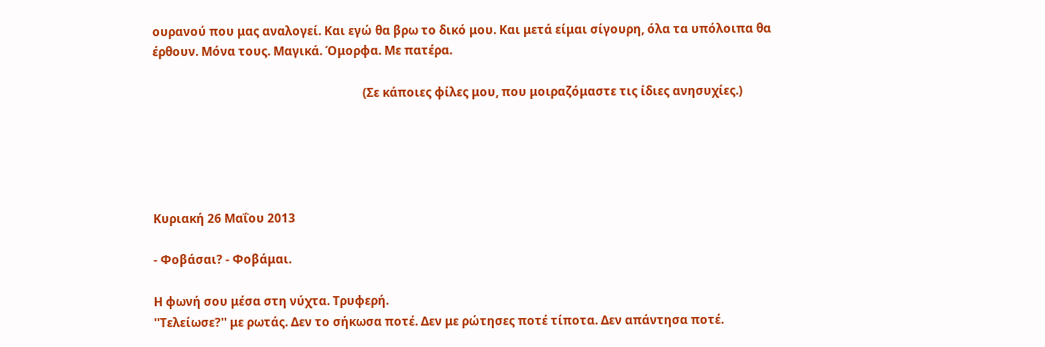ουρανού που μας αναλογεί. Και εγώ θα βρω το δικό μου. Και μετά είμαι σίγουρη, όλα τα υπόλοιπα θα έρθουν. Μόνα τους. Μαγικά. Όμορφα. Με πατέρα.

                                                                      (Σε κάποιες φίλες μου, που μοιραζόμαστε τις ίδιες ανησυχίες.)





Κυριακή 26 Μαΐου 2013

- Φοβάσαι? - Φοβάμαι.

Η φωνή σου μέσα στη νύχτα. Τρυφερή.
''Τελείωσε?'' με ρωτάς. Δεν το σήκωσα ποτέ. Δεν με ρώτησες ποτέ τίποτα. Δεν απάντησα ποτέ.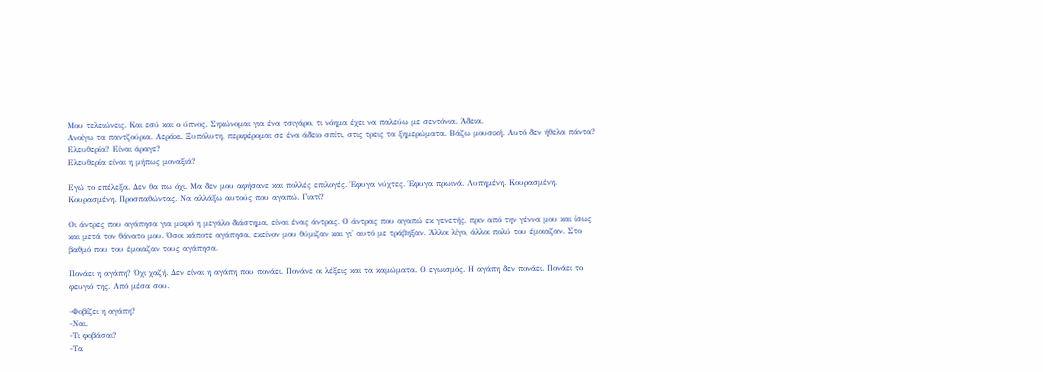Μου τελειώνεις. Και εσύ και ο ύπνος. Σηκώνομαι για ένα τσιγάρο, τι νόημα έχει να παλεύω με σεντόνια. Άδεια.
Ανοίγω τα παντζούρια. Αεράκι. Ξυπόλυτη, περιφέρομαι σε ένα άδειο σπίτι, στις τρεις τα ξημερώματα. Βάζω μουσική. Αυτό δεν ήθελα πάντα? Ελευθερία? Είναι άραγε?
Ελευθερία είναι η μήπως μοναξιά?

Εγώ το επέλεξα. Δεν θα πω όχι. Μα δεν μου αφήσανε και πολλές επιλογές. Έφυγα νύχτες. Έφυγα πρωινά. Λυπημένη. Κουρασμένη.
Κουρασμένη. Προσπαθώντας. Να αλλάξω αυτούς που αγαπώ. Γιατί?

Οι άντρες που αγάπησα για μικρό η μεγάλο διάστημα, είναι ένας άντρας. Ο άντρας που αγαπώ εκ γενετής, πριν από την γέννα μου και ίσως και μετά τον θάνατο μου. Όσοι κάποτε αγάπησα, εκείνον μου θύμιζαν και γι' αυτό με τράβηξαν. Άλλοι λίγο, άλλοι πολύ του έμοιαζαν. Στο βαθμό που του έμοιαζαν τους αγάπησα.

Πονάει η αγάπη? Όχι χαζή. Δεν είναι η αγάπη που πονάει. Πονάνε οι λέξεις και τα καμώματα. Ο εγωισμός. Η αγάπη δεν πονάει. Πονάει το φευγιό της. Από μέσα σου.

-Φοβίζει η αγάπη?
-Ναι.
-Τι φοβάσαι?
-Τα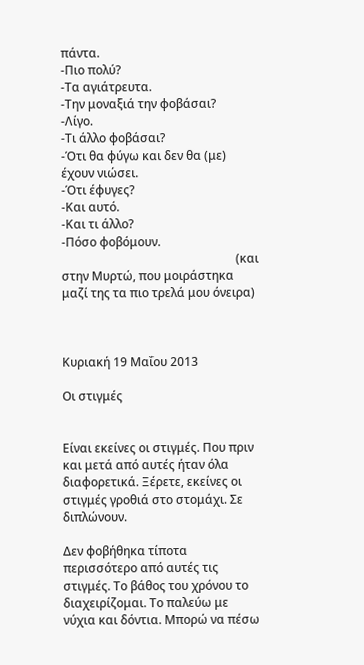πάντα.
-Πιο πολύ?
-Τα αγιάτρευτα.
-Την μοναξιά την φοβάσαι?
-Λίγο.
-Τι άλλο φοβάσαι?
-Ότι θα φύγω και δεν θα (με) έχουν νιώσει.
-Ότι έφυγες?
-Και αυτό.
-Και τι άλλο?
-Πόσο φοβόμουν.
                                                          (και στην Μυρτώ, που μοιράστηκα μαζί της τα πιο τρελά μου όνειρα)



Κυριακή 19 Μαΐου 2013

Οι στιγμές


Είναι εκείνες οι στιγμές. Που πριν και μετά από αυτές ήταν όλα διαφορετικά. Ξέρετε, εκείνες οι στιγμές γροθιά στο στομάχι. Σε διπλώνουν.

Δεν φοβήθηκα τίποτα περισσότερο από αυτές τις στιγμές. Το βάθος του χρόνου το διαχειρίζομαι. Το παλεύω με νύχια και δόντια. Μπορώ να πέσω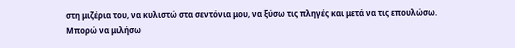στη μιζέρια του, να κυλιστώ στα σεντόνια μου, να ξύσω τις πληγές και μετά να τις επουλώσω. Μπορώ να μιλήσω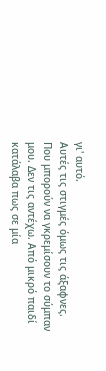γι' αυτό.
Αυτές τις στιγμές όμως τις άξαφνες. Που μπορούν να γκρεμίσουν το σύμπαν μου. Δεν τις αντέχω. Από μικρό παιδί κατάλαβα πως σε μία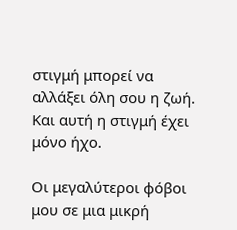στιγμή μπορεί να αλλάξει όλη σου η ζωή. Και αυτή η στιγμή έχει μόνο ήχο.

Οι μεγαλύτεροι φόβοι μου σε μια μικρή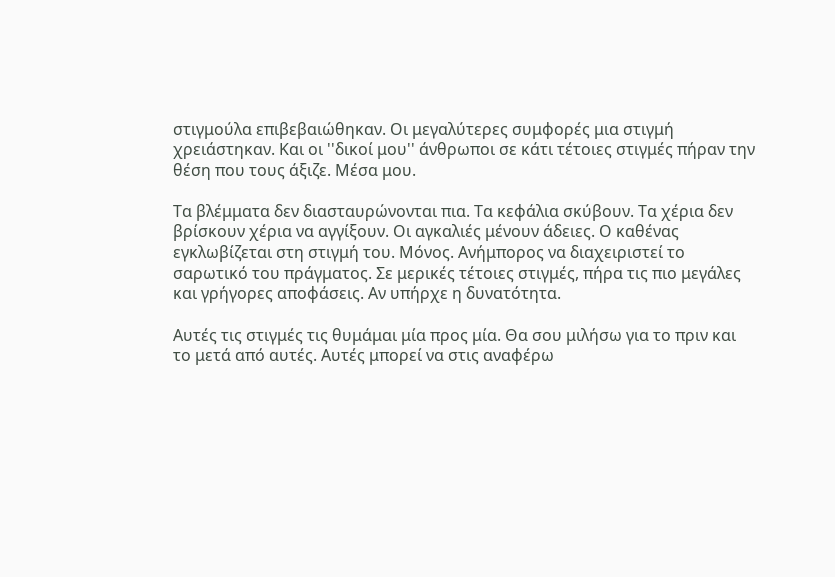στιγμούλα επιβεβαιώθηκαν. Οι μεγαλύτερες συμφορές μια στιγμή χρειάστηκαν. Και οι ''δικοί μου'' άνθρωποι σε κάτι τέτοιες στιγμές πήραν την θέση που τους άξιζε. Μέσα μου.

Τα βλέμματα δεν διασταυρώνονται πια. Τα κεφάλια σκύβουν. Τα χέρια δεν βρίσκουν χέρια να αγγίξουν. Οι αγκαλιές μένουν άδειες. Ο καθένας εγκλωβίζεται στη στιγμή του. Μόνος. Ανήμπορος να διαχειριστεί το σαρωτικό του πράγματος. Σε μερικές τέτοιες στιγμές, πήρα τις πιο μεγάλες και γρήγορες αποφάσεις. Αν υπήρχε η δυνατότητα.

Αυτές τις στιγμές τις θυμάμαι μία προς μία. Θα σου μιλήσω για το πριν και το μετά από αυτές. Αυτές μπορεί να στις αναφέρω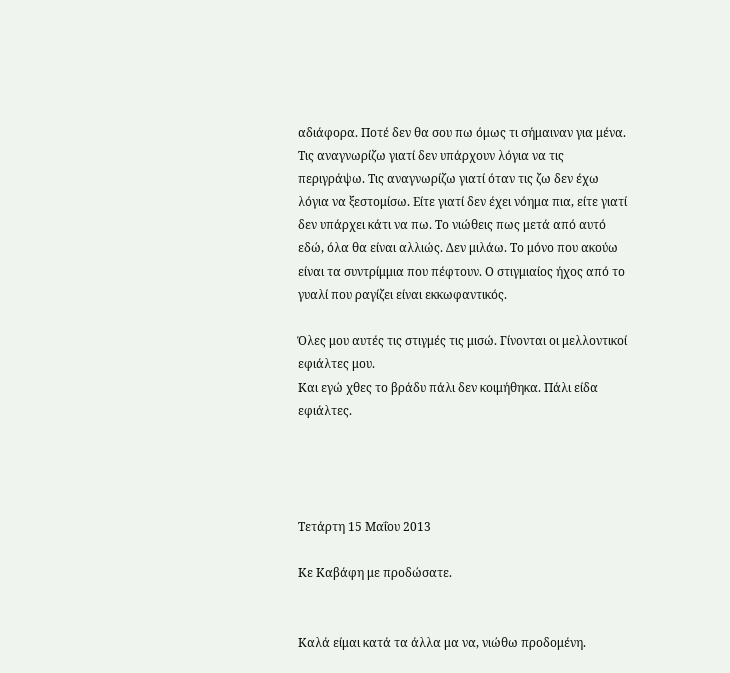αδιάφορα. Ποτέ δεν θα σου πω όμως τι σήμαιναν για μένα.
Τις αναγνωρίζω γιατί δεν υπάρχουν λόγια να τις περιγράψω. Τις αναγνωρίζω γιατί όταν τις ζω δεν έχω λόγια να ξεστομίσω. Είτε γιατί δεν έχει νόημα πια, είτε γιατί δεν υπάρχει κάτι να πω. Το νιώθεις πως μετά από αυτό εδώ, όλα θα είναι αλλιώς. Δεν μιλάω. Το μόνο που ακούω είναι τα συντρίμμια που πέφτουν. Ο στιγμιαίος ήχος από το γυαλί που ραγίζει είναι εκκωφαντικός.

Όλες μου αυτές τις στιγμές τις μισώ. Γίνονται οι μελλοντικοί εφιάλτες μου.
Και εγώ χθες το βράδυ πάλι δεν κοιμήθηκα. Πάλι είδα εφιάλτες.




Τετάρτη 15 Μαΐου 2013

Κε Καβάφη με προδώσατε.


Καλά είμαι κατά τα άλλα μα να, νιώθω προδομένη.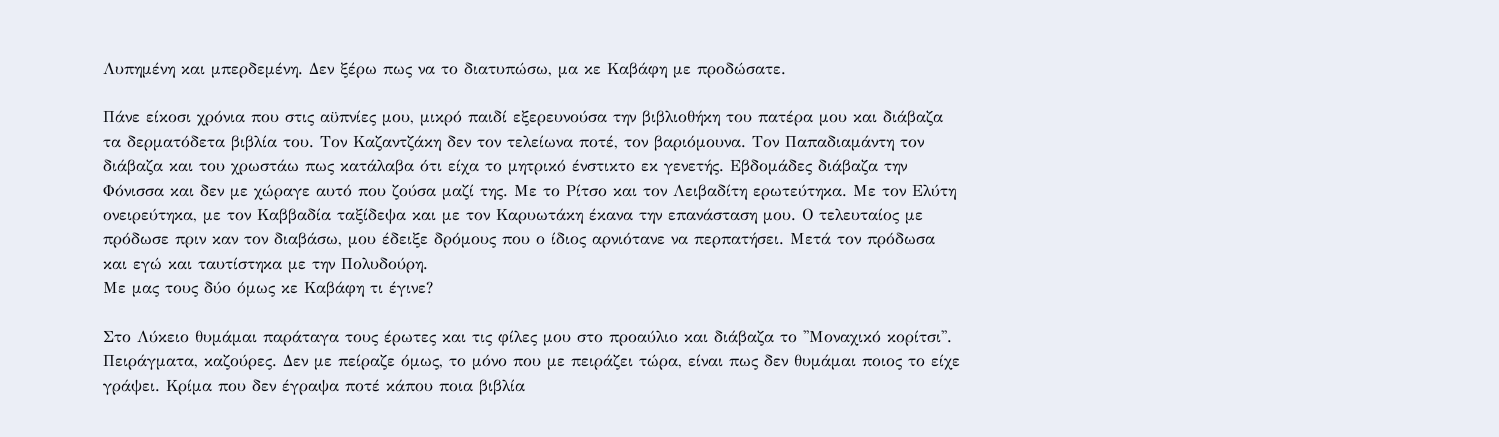Λυπημένη και μπερδεμένη. Δεν ξέρω πως να το διατυπώσω, μα κε Καβάφη με προδώσατε.

Πάνε είκοσι χρόνια που στις αϋπνίες μου, μικρό παιδί εξερευνούσα την βιβλιοθήκη του πατέρα μου και διάβαζα τα δερματόδετα βιβλία του. Τον Καζαντζάκη δεν τον τελείωνα ποτέ, τον βαριόμουνα. Τον Παπαδιαμάντη τον διάβαζα και του χρωστάω πως κατάλαβα ότι είχα το μητρικό ένστικτο εκ γενετής. Εβδομάδες διάβαζα την Φόνισσα και δεν με χώραγε αυτό που ζούσα μαζί της. Με το Ρίτσο και τον Λειβαδίτη ερωτεύτηκα. Με τον Ελύτη ονειρεύτηκα, με τον Καββαδία ταξίδεψα και με τον Καρυωτάκη έκανα την επανάσταση μου. Ο τελευταίος με πρόδωσε πριν καν τον διαβάσω, μου έδειξε δρόμους που ο ίδιος αρνιότανε να περπατήσει. Μετά τον πρόδωσα και εγώ και ταυτίστηκα με την Πολυδούρη.
Με μας τους δύο όμως κε Καβάφη τι έγινε?

Στο Λύκειο θυμάμαι παράταγα τους έρωτες και τις φίλες μου στο προαύλιο και διάβαζα το ''Μοναχικό κορίτσι''. Πειράγματα, καζούρες. Δεν με πείραζε όμως, το μόνο που με πειράζει τώρα, είναι πως δεν θυμάμαι ποιος το είχε γράψει. Κρίμα που δεν έγραψα ποτέ κάπου ποια βιβλία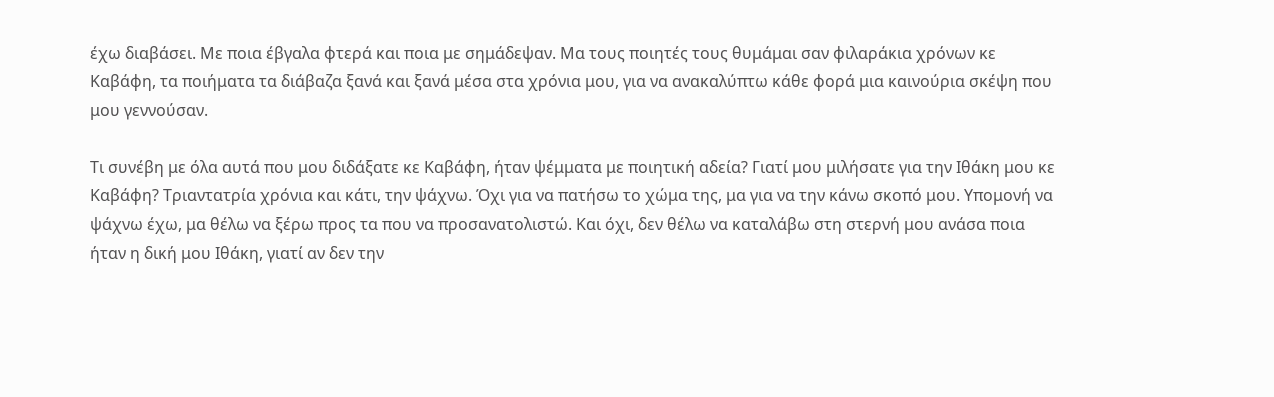έχω διαβάσει. Με ποια έβγαλα φτερά και ποια με σημάδεψαν. Μα τους ποιητές τους θυμάμαι σαν φιλαράκια χρόνων κε Καβάφη, τα ποιήματα τα διάβαζα ξανά και ξανά μέσα στα χρόνια μου, για να ανακαλύπτω κάθε φορά μια καινούρια σκέψη που μου γεννούσαν.

Τι συνέβη με όλα αυτά που μου διδάξατε κε Καβάφη, ήταν ψέμματα με ποιητική αδεία? Γιατί μου μιλήσατε για την Ιθάκη μου κε Καβάφη? Τριαντατρία χρόνια και κάτι, την ψάχνω. Όχι για να πατήσω το χώμα της, μα για να την κάνω σκοπό μου. Υπομονή να ψάχνω έχω, μα θέλω να ξέρω προς τα που να προσανατολιστώ. Και όχι, δεν θέλω να καταλάβω στη στερνή μου ανάσα ποια ήταν η δική μου Ιθάκη, γιατί αν δεν την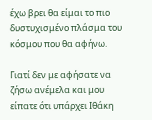έχω βρει θα είμαι το πιο δυστυχισμένο πλάσμα του κόσμου που θα αφήνω.

Γιατί δεν με αφήσατε να ζήσω ανέμελα και μου είπατε ότι υπάρχει Ιθάκη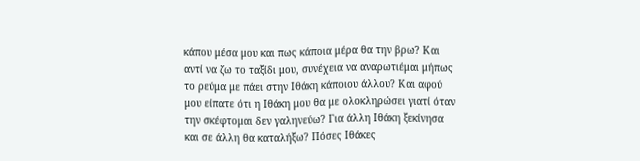κάπου μέσα μου και πως κάποια μέρα θα την βρω? Και αντί να ζω το ταξίδι μου, συνέχεια να αναρωτιέμαι μήπως το ρεύμα με πάει στην Ιθάκη κάποιου άλλου? Και αφού μου είπατε ότι η Ιθάκη μου θα με ολοκληρώσει γιατί όταν την σκέφτομαι δεν γαληνεύω? Για άλλη Ιθάκη ξεκίνησα και σε άλλη θα καταλήξω? Πόσες Ιθάκες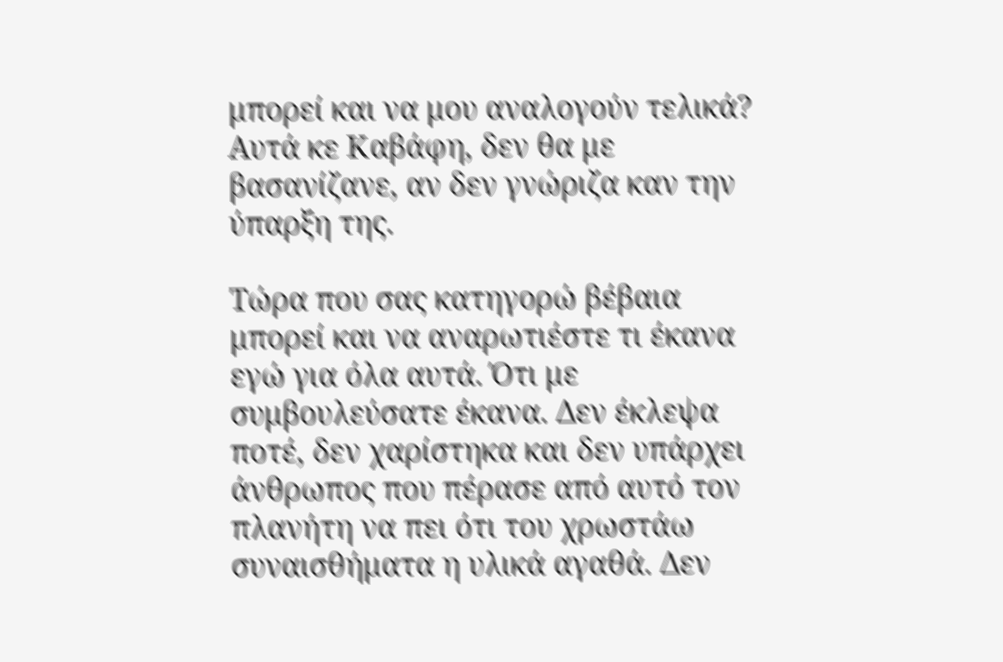μπορεί και να μου αναλογούν τελικά? Αυτά κε Καβάφη, δεν θα με βασανίζανε, αν δεν γνώριζα καν την ύπαρξη της.

Τώρα που σας κατηγορώ βέβαια μπορεί και να αναρωτιέστε τι έκανα εγώ για όλα αυτά. Ότι με συμβουλεύσατε έκανα. Δεν έκλεψα ποτέ, δεν χαρίστηκα και δεν υπάρχει άνθρωπος που πέρασε από αυτό τον πλανήτη να πει ότι του χρωστάω συναισθήματα η υλικά αγαθά. Δεν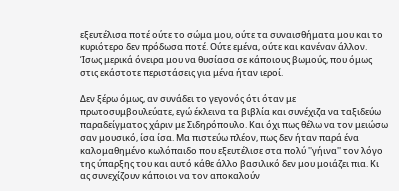εξευτέλισα ποτέ ούτε το σώμα μου, ούτε τα συναισθήματα μου και το κυριότερο δεν πρόδωσα ποτέ. Ούτε εμένα, ούτε και κανέναν άλλον. Ίσως μερικά όνειρα μου να θυσίασα σε κάποιους βωμούς, που όμως στις εκάστοτε περιστάσεις για μένα ήταν ιεροί.

Δεν ξέρω όμως, αν συνάδει το γεγονός ότι όταν με πρωτοσυμβουλεύατε, εγώ έκλεινα τα βιβλία και συνέχιζα να ταξιδεύω παραδείγματος χάριν με Σιδηρόπουλο. Και όχι πως θέλω να τον μειώσω σαν μουσικό, ίσα ίσα. Μα πιστεύω πλέον, πως δεν ήταν παρά ένα καλομαθημένο κωλόπαιδο που εξευτέλισε στα πολύ ''γήινα'' τον λόγο της ύπαρξης του και αυτό κάθε άλλο βασιλικό δεν μου μοιάζει πια. Κι ας συνεχίζουν κάποιοι να τον αποκαλούν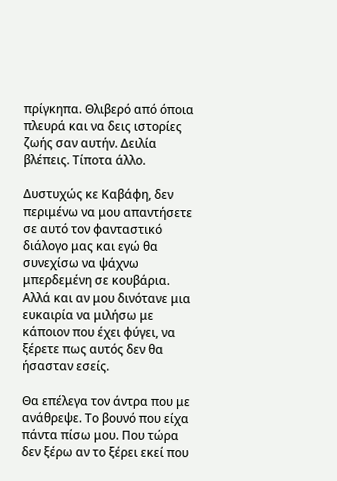πρίγκηπα. Θλιβερό από όποια πλευρά και να δεις ιστορίες ζωής σαν αυτήν. Δειλία βλέπεις. Τίποτα άλλο.

Δυστυχώς κε Καβάφη, δεν περιμένω να μου απαντήσετε σε αυτό τον φανταστικό διάλογο μας και εγώ θα συνεχίσω να ψάχνω μπερδεμένη σε κουβάρια. Αλλά και αν μου δινότανε μια ευκαιρία να μιλήσω με κάποιον που έχει φύγει, να ξέρετε πως αυτός δεν θα ήσασταν εσείς.

Θα επέλεγα τον άντρα που με ανάθρεψε. Το βουνό που είχα πάντα πίσω μου. Που τώρα δεν ξέρω αν το ξέρει εκεί που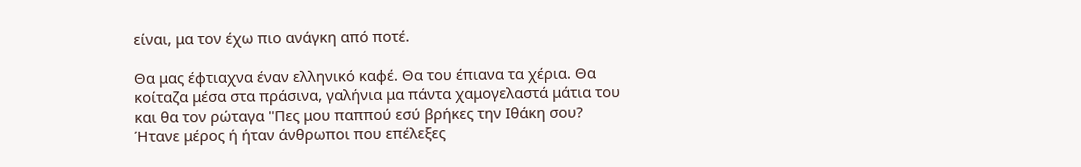είναι, μα τον έχω πιο ανάγκη από ποτέ.

Θα μας έφτιαχνα έναν ελληνικό καφέ. Θα του έπιανα τα χέρια. Θα κοίταζα μέσα στα πράσινα, γαλήνια μα πάντα χαμογελαστά μάτια του και θα τον ρώταγα ''Πες μου παππού εσύ βρήκες την Ιθάκη σου? Ήτανε μέρος ή ήταν άνθρωποι που επέλεξες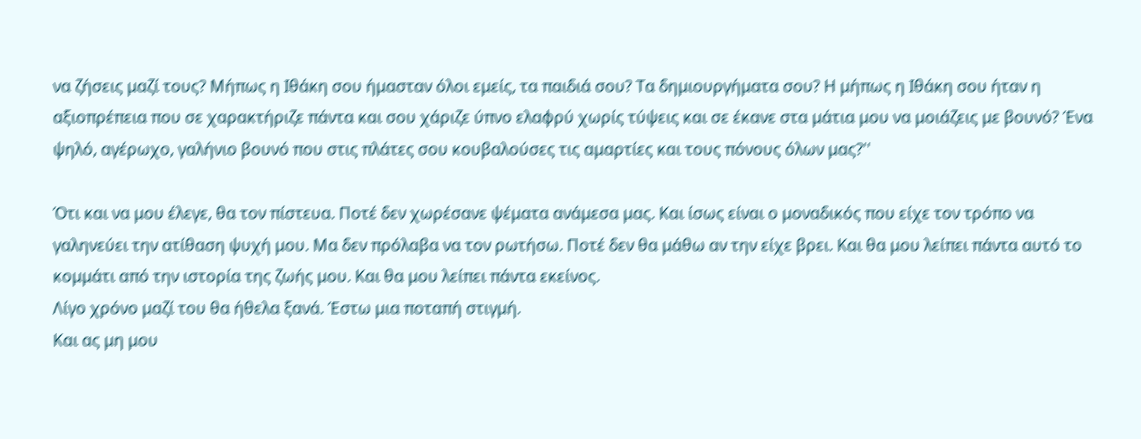να ζήσεις μαζί τους? Μήπως η Ιθάκη σου ήμασταν όλοι εμείς, τα παιδιά σου? Τα δημιουργήματα σου? Η μήπως η Ιθάκη σου ήταν η αξιοπρέπεια που σε χαρακτήριζε πάντα και σου χάριζε ύπνο ελαφρύ χωρίς τύψεις και σε έκανε στα μάτια μου να μοιάζεις με βουνό? Ένα ψηλό, αγέρωχο, γαλήνιο βουνό που στις πλάτες σου κουβαλούσες τις αμαρτίες και τους πόνους όλων μας?''

Ότι και να μου έλεγε, θα τον πίστευα. Ποτέ δεν χωρέσανε ψέματα ανάμεσα μας. Και ίσως είναι ο μοναδικός που είχε τον τρόπο να γαληνεύει την ατίθαση ψυχή μου. Μα δεν πρόλαβα να τον ρωτήσω. Ποτέ δεν θα μάθω αν την είχε βρει. Και θα μου λείπει πάντα αυτό το κομμάτι από την ιστορία της ζωής μου. Και θα μου λείπει πάντα εκείνος.
Λίγο χρόνο μαζί του θα ήθελα ξανά. Έστω μια ποταπή στιγμή.
Και ας μη μου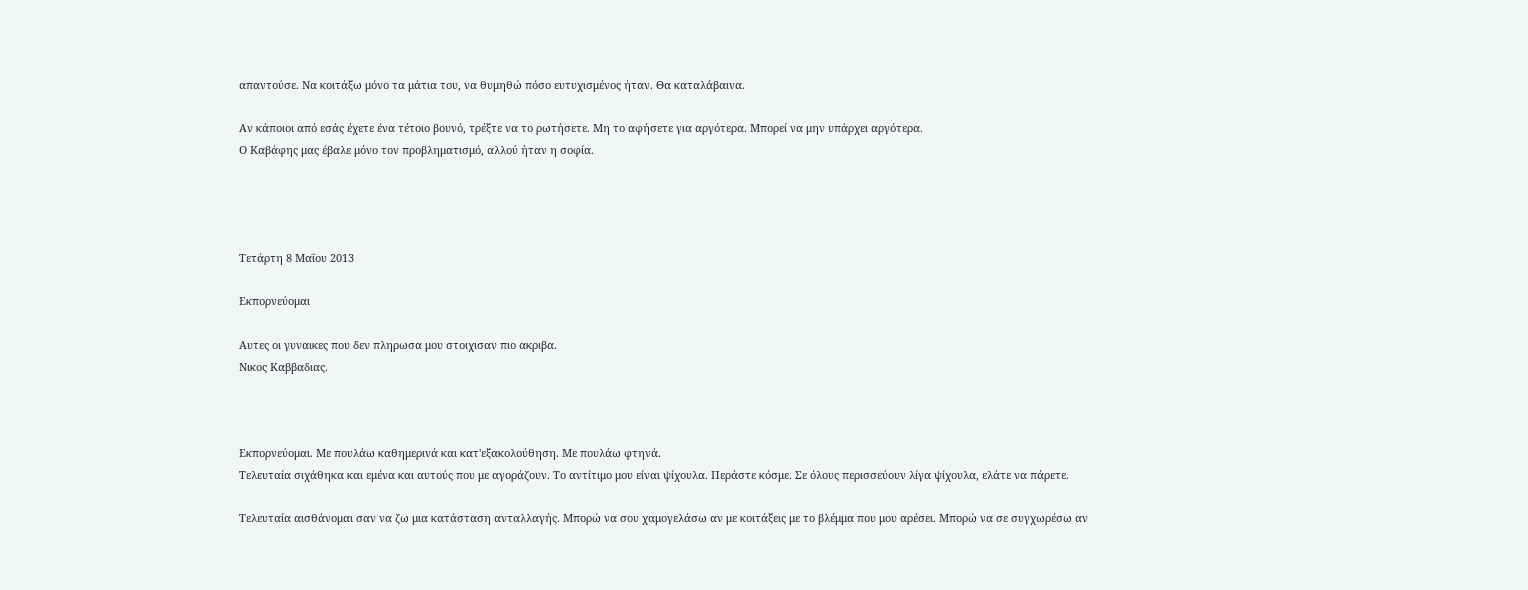απαντούσε. Να κοιτάξω μόνο τα μάτια του, να θυμηθώ πόσο ευτυχισμένος ήταν. Θα καταλάβαινα.

Αν κάποιοι από εσάς έχετε ένα τέτοιο βουνό, τρέξτε να το ρωτήσετε. Μη το αφήσετε για αργότερα. Μπορεί να μην υπάρχει αργότερα.
Ο Καβάφης μας έβαλε μόνο τον προβληματισμό, αλλού ήταν η σοφία.




Τετάρτη 8 Μαΐου 2013

Εκπορνεύομαι

Αυτες οι γυναικες που δεν πληρωσα μου στοιχισαν πιο ακριβα.
Νικος Καββαδιας.



Εκπορνεύομαι. Με πουλάω καθημερινά και κατ'εξακολούθηση. Με πουλάω φτηνά.
Τελευταία σιχάθηκα και εμένα και αυτούς που με αγοράζουν. Το αντίτιμο μου είναι ψίχουλα. Περάστε κόσμε. Σε όλους περισσεύουν λίγα ψίχουλα, ελάτε να πάρετε.

Τελευταία αισθάνομαι σαν να ζω μια κατάσταση ανταλλαγής. Μπορώ να σου χαμογελάσω αν με κοιτάξεις με το βλέμμα που μου αρέσει. Μπορώ να σε συγχωρέσω αν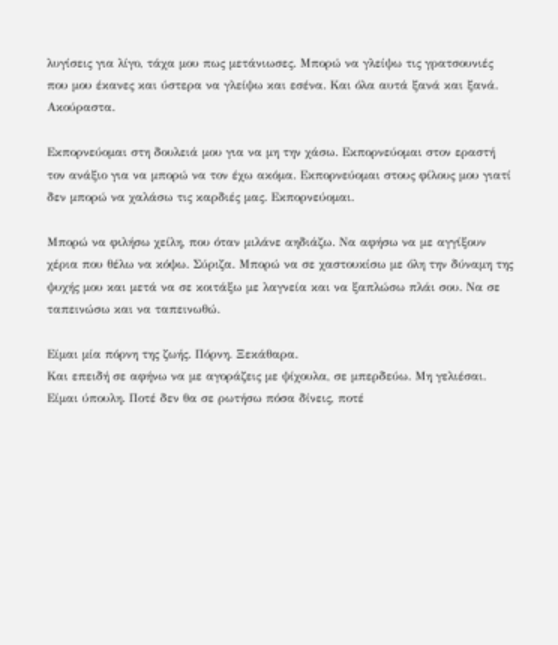λυγίσεις για λίγο, τάχα μου πως μετάνιωσες. Μπορώ να γλείψω τις γρατσουνιές που μου έκανες και ύστερα να γλείψω και εσένα. Και όλα αυτά ξανά και ξανά. Ακούραστα.

Εκπορνεύομαι στη δουλειά μου για να μη την χάσω. Εκπορνεύομαι στον εραστή τον ανάξιο για να μπορώ να τον έχω ακόμα. Εκπορνεύομαι στους φίλους μου γιατί δεν μπορώ να χαλάσω τις καρδιές μας. Εκπορνεύομαι.

Μπορώ να φιλήσω χείλη, που όταν μιλάνε αηδιάζω. Να αφήσω να με αγγίξουν χέρια που θέλω να κόψω. Σύριζα. Μπορώ να σε χαστουκίσω με όλη την δύναμη της ψυχής μου και μετά να σε κοιτάξω με λαγνεία και να ξαπλώσω πλάι σου. Να σε ταπεινώσω και να ταπεινωθώ.

Είμαι μία πόρνη της ζωής. Πόρνη. Ξεκάθαρα.
Και επειδή σε αφήνω να με αγοράζεις με ψίχουλα, σε μπερδεύω. Μη γελιέσαι. Είμαι ύπουλη. Ποτέ δεν θα σε ρωτήσω πόσα δίνεις, ποτέ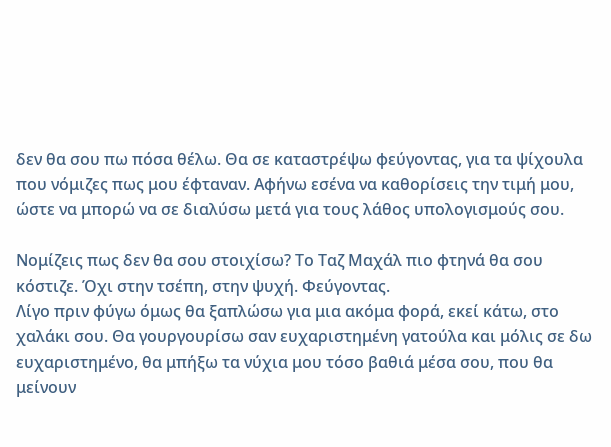δεν θα σου πω πόσα θέλω. Θα σε καταστρέψω φεύγοντας, για τα ψίχουλα που νόμιζες πως μου έφταναν. Αφήνω εσένα να καθορίσεις την τιμή μου, ώστε να μπορώ να σε διαλύσω μετά για τους λάθος υπολογισμούς σου.

Νομίζεις πως δεν θα σου στοιχίσω? Το Ταζ Μαχάλ πιο φτηνά θα σου κόστιζε. Όχι στην τσέπη, στην ψυχή. Φεύγοντας.
Λίγο πριν φύγω όμως θα ξαπλώσω για μια ακόμα φορά, εκεί κάτω, στο χαλάκι σου. Θα γουργουρίσω σαν ευχαριστημένη γατούλα και μόλις σε δω ευχαριστημένο, θα μπήξω τα νύχια μου τόσο βαθιά μέσα σου, που θα μείνουν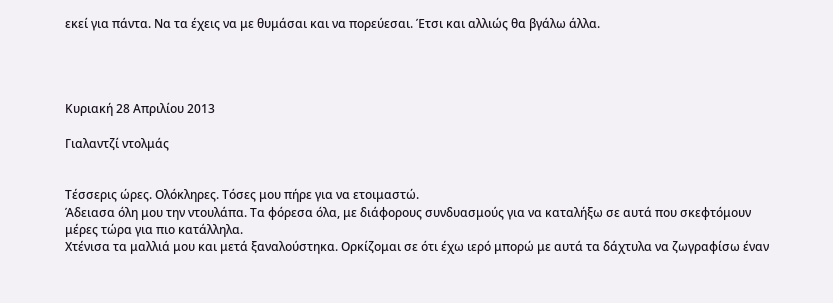εκεί για πάντα. Να τα έχεις να με θυμάσαι και να πορεύεσαι. Έτσι και αλλιώς θα βγάλω άλλα.




Κυριακή 28 Απριλίου 2013

Γιαλαντζί ντολμάς


Τέσσερις ώρες. Ολόκληρες. Τόσες μου πήρε για να ετοιμαστώ.
Άδειασα όλη μου την ντουλάπα. Τα φόρεσα όλα, με διάφορους συνδυασμούς για να καταλήξω σε αυτά που σκεφτόμουν μέρες τώρα για πιο κατάλληλα.
Χτένισα τα μαλλιά μου και μετά ξαναλούστηκα. Ορκίζομαι σε ότι έχω ιερό μπορώ με αυτά τα δάχτυλα να ζωγραφίσω έναν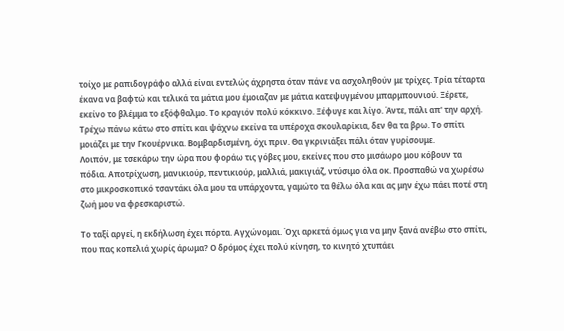τοίχο με ραπιδογράφο αλλά είναι εντελώς άχρηστα όταν πάνε να ασχοληθούν με τρίχες. Τρία τέταρτα έκανα να βαφτώ και τελικά τα μάτια μου έμοιαζαν με μάτια κατεψυγμένου μπαρμπουνιού. Ξέρετε, εκείνο το βλέμμα το εξόφθαλμο. Το κραγιόν πολύ κόκκινο. Ξέφυγε και λίγο. Άντε, πάλι απ' την αρχή. Τρέχω πάνω κάτω στο σπίτι και ψάχνω εκείνα τα υπέροχα σκουλαρίκια, δεν θα τα βρω. Το σπίτι μοιάζει με την Γκουέρνικα. Βομβαρδισμένη, όχι πριν. Θα γκρινιάξει πάλι όταν γυρίσουμε.
Λοιπόν, με τσεκάρω την ώρα που φοράω τις γόβες μου, εκείνες που στο μισάωρο μου κόβουν τα πόδια. Αποτρίχωση, μανικιούρ, πεντικιούρ, μαλλιά, μακιγιάζ, ντύσιμο όλα οκ. Προσπαθώ να χωρέσω στο μικροσκοπικό τσαντάκι όλα μου τα υπάρχοντα, γαμώτο τα θέλω όλα και ας μην έχω πάει ποτέ στη ζωή μου να φρεσκαριστώ.

Το ταξί αργεί, η εκδήλωση έχει πόρτα. Αγχώνομαι. Όχι αρκετά όμως για να μην ξανά ανέβω στο σπίτι, που πας κοπελιά χωρίς άρωμα? Ο δρόμος έχει πολύ κίνηση, το κινητό χτυπάει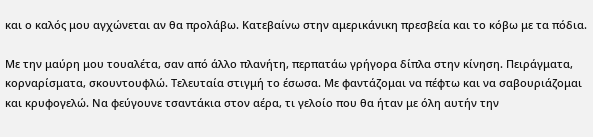και ο καλός μου αγχώνεται αν θα προλάβω. Κατεβαίνω στην αμερικάνικη πρεσβεία και το κόβω με τα πόδια.

Με την μαύρη μου τουαλέτα, σαν από άλλο πλανήτη, περπατάω γρήγορα δίπλα στην κίνηση. Πειράγματα, κορναρίσματα, σκουντουφλώ. Τελευταία στιγμή το έσωσα. Με φαντάζομαι να πέφτω και να σαβουριάζομαι και κρυφογελώ. Να φεύγουνε τσαντάκια στον αέρα, τι γελοίο που θα ήταν με όλη αυτήν την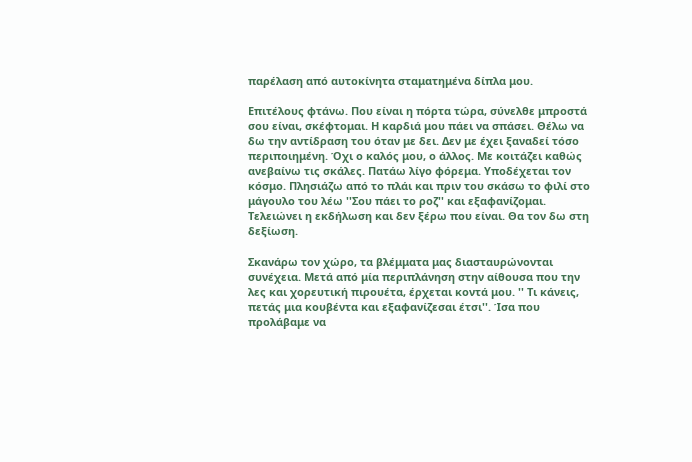παρέλαση από αυτοκίνητα σταματημένα δίπλα μου.

Επιτέλους φτάνω. Που είναι η πόρτα τώρα, σύνελθε μπροστά σου είναι, σκέφτομαι. Η καρδιά μου πάει να σπάσει. Θέλω να δω την αντίδραση του όταν με δει. Δεν με έχει ξαναδεί τόσο περιποιημένη. Όχι ο καλός μου, ο άλλος. Με κοιτάζει καθώς ανεβαίνω τις σκάλες. Πατάω λίγο φόρεμα. Υποδέχεται τον κόσμο. Πλησιάζω από το πλάι και πριν του σκάσω το φιλί στο μάγουλο του λέω ''Σου πάει το ροζ'' και εξαφανίζομαι.
Τελειώνει η εκδήλωση και δεν ξέρω που είναι. Θα τον δω στη δεξίωση.

Σκανάρω τον χώρο, τα βλέμματα μας διασταυρώνονται συνέχεια. Μετά από μία περιπλάνηση στην αίθουσα που την λες και χορευτική πιρουέτα, έρχεται κοντά μου. '' Τι κάνεις, πετάς μια κουβέντα και εξαφανίζεσαι έτσι''. Ίσα που προλάβαμε να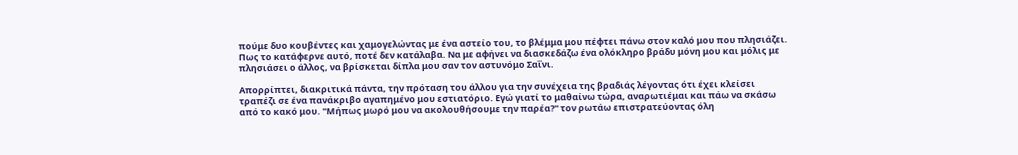πούμε δυο κουβέντες και χαμογελώντας με ένα αστείο του, το βλέμμα μου πέφτει πάνω στον καλό μου που πλησιάζει. Πως το κατάφερνε αυτό, ποτέ δεν κατάλαβα. Να με αφήνει να διασκεδάζω ένα ολόκληρο βράδυ μόνη μου και μόλις με πλησιάσει ο άλλος, να βρίσκεται δίπλα μου σαν τον αστυνόμο Σαΐνι.

Απορρίπτει, διακριτικά πάντα, την πρόταση του άλλου για την συνέχεια της βραδιάς λέγοντας ότι έχει κλείσει τραπέζι σε ένα πανάκριβο αγαπημένο μου εστιατόριο. Εγώ γιατί το μαθαίνω τώρα, αναρωτιέμαι και πάω να σκάσω από το κακό μου. ''Μήπως μωρό μου να ακολουθήσουμε την παρέα?'' τον ρωτάω επιστρατεύοντας όλη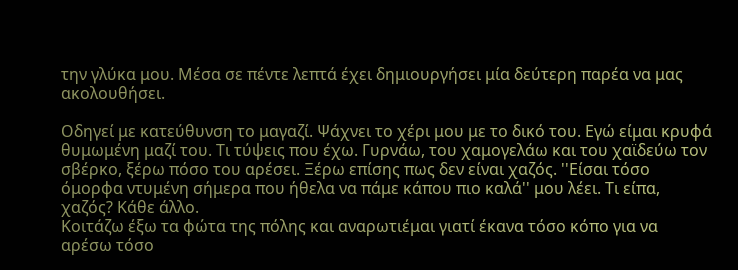την γλύκα μου. Μέσα σε πέντε λεπτά έχει δημιουργήσει μία δεύτερη παρέα να μας ακολουθήσει.

Οδηγεί με κατεύθυνση το μαγαζί. Ψάχνει το χέρι μου με το δικό του. Εγώ είμαι κρυφά θυμωμένη μαζί του. Τι τύψεις που έχω. Γυρνάω, του χαμογελάω και του χαϊδεύω τον σβέρκο, ξέρω πόσο του αρέσει. Ξέρω επίσης πως δεν είναι χαζός. ''Είσαι τόσο όμορφα ντυμένη σήμερα που ήθελα να πάμε κάπου πιο καλά'' μου λέει. Τι είπα, χαζός? Κάθε άλλο.
Κοιτάζω έξω τα φώτα της πόλης και αναρωτιέμαι γιατί έκανα τόσο κόπο για να αρέσω τόσο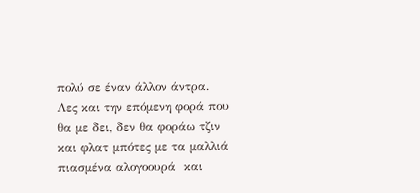πολύ σε έναν άλλον άντρα. Λες και την επόμενη φορά που θα με δει, δεν θα φοράω τζιν και φλατ μπότες με τα μαλλιά πιασμένα αλογοουρά  και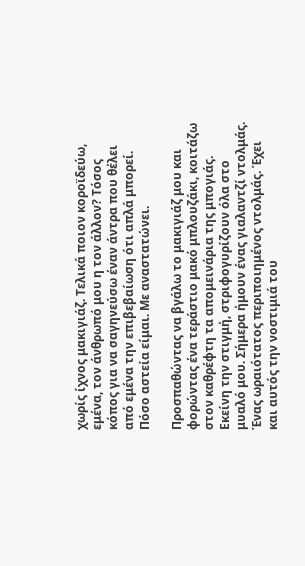χωρίς ίχνος μακιγιάζ. Τελικά ποιον κοροϊδεύω, εμένα, τον άνθρωπό μου η τον άλλον? Τόσος κόπος για να σαγηνεύσω έναν άντρα που θέλει από εμένα την επιβεβαίωση ότι απλά μπορεί. Πόσο αστεία είμαι. Με αναστατώνει.

Προσπαθώντας να βγάλω το μακιγιάζ μου και φορώντας ένα τεράστιο μακό μπλουζάκι, κοιτάζω στον καθρέφτη τα απομεινάρια της μπογιάς. Εκείνη την στιγμή, στριφογυρίζουν όλα στο μυαλό μου. Σήμερα ήμουν ένας γιαλαντζί ντολμάς. Ένας ωραιότατος περιποιημένος ντολμάς. Έχει και αυτός την νοστιμιά του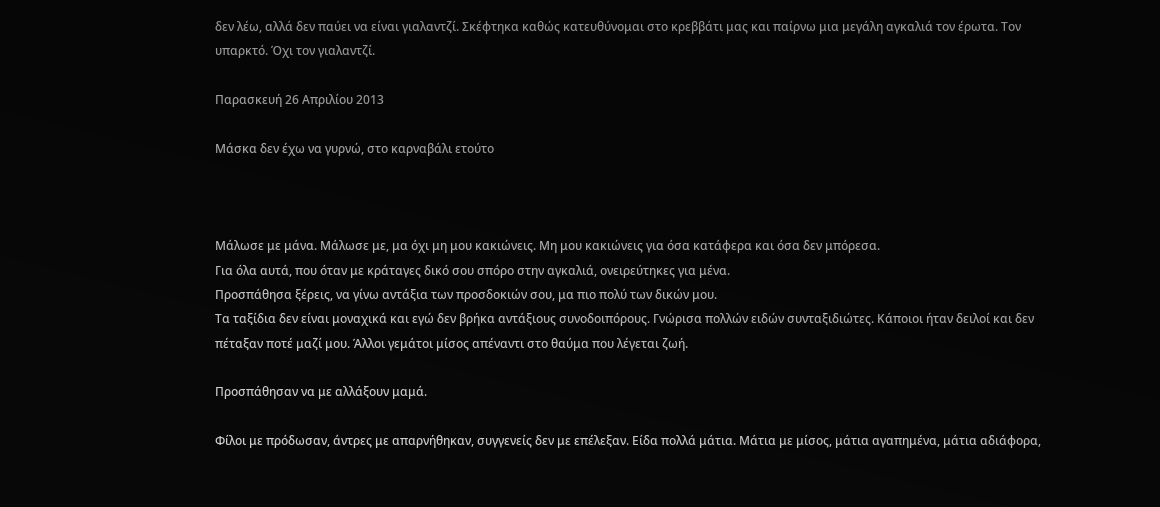δεν λέω, αλλά δεν παύει να είναι γιαλαντζί. Σκέφτηκα καθώς κατευθύνομαι στο κρεββάτι μας και παίρνω μια μεγάλη αγκαλιά τον έρωτα. Τον υπαρκτό. Όχι τον γιαλαντζί.

Παρασκευή 26 Απριλίου 2013

Mάσκα δεν έχω να γυρνώ, στο καρναβάλι ετούτο



Μάλωσε με μάνα. Μάλωσε με, μα όχι μη μου κακιώνεις. Μη μου κακιώνεις για όσα κατάφερα και όσα δεν μπόρεσα.
Για όλα αυτά, που όταν με κράταγες δικό σου σπόρο στην αγκαλιά, ονειρεύτηκες για μένα.
Προσπάθησα ξέρεις, να γίνω αντάξια των προσδοκιών σου, μα πιο πολύ των δικών μου.
Τα ταξίδια δεν είναι μοναχικά και εγώ δεν βρήκα αντάξιους συνοδοιπόρους. Γνώρισα πολλών ειδών συνταξιδιώτες. Κάποιοι ήταν δειλοί και δεν πέταξαν ποτέ μαζί μου. Άλλοι γεμάτοι μίσος απέναντι στο θαύμα που λέγεται ζωή.

Προσπάθησαν να με αλλάξουν μαμά.

Φίλοι με πρόδωσαν, άντρες με απαρνήθηκαν, συγγενείς δεν με επέλεξαν. Είδα πολλά μάτια. Μάτια με μίσος, μάτια αγαπημένα, μάτια αδιάφορα,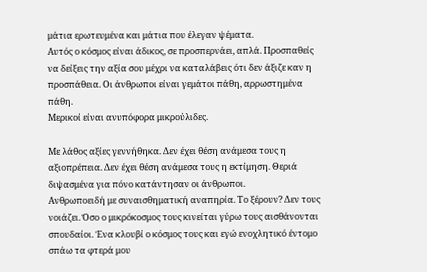μάτια ερωτευμένα και μάτια που έλεγαν ψέματα.
Αυτός ο κόσμος είναι άδικος, σε προσπερνάει, απλά. Προσπαθείς να δείξεις την αξία σου μέχρι να καταλάβεις ότι δεν άξιζε καν η προσπάθεια. Οι άνθρωποι είναι γεμάτοι πάθη, αρρωστημένα πάθη.
Μερικοί είναι ανυπόφορα μικρούλιδες.

Με λάθος αξίες γεννήθηκα. Δεν έχει θέση ανάμεσα τους η αξιοπρέπεια. Δεν έχει θέση ανάμεσα τους η εκτίμηση. Θεριά διψασμένα για πόνο κατάντησαν οι άνθρωποι.
Ανθρωποειδή με συναισθηματική αναπηρία. Το ξέρουν? Δεν τους νοιάζει. Όσο ο μικρόκοσμος τους κινείται γύρω τους αισθάνονται σπουδαίοι. Ένα κλουβί ο κόσμος τους και εγώ ενοχλητικό έντομο σπάω τα φτερά μου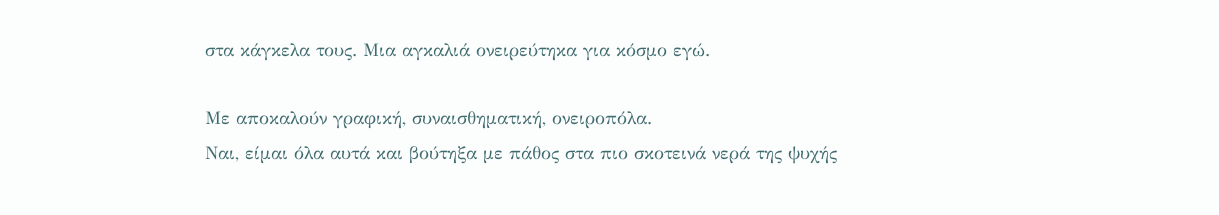στα κάγκελα τους. Μια αγκαλιά ονειρεύτηκα για κόσμο εγώ.

Με αποκαλούν γραφική, συναισθηματική, ονειροπόλα.
Ναι, είμαι όλα αυτά και βούτηξα με πάθος στα πιο σκοτεινά νερά της ψυχής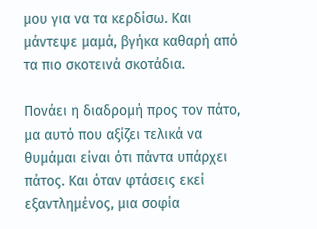μου για να τα κερδίσω. Και μάντεψε μαμά, βγήκα καθαρή από τα πιο σκοτεινά σκοτάδια.

Πονάει η διαδρομή προς τον πάτο, μα αυτό που αξίζει τελικά να θυμάμαι είναι ότι πάντα υπάρχει πάτος. Και όταν φτάσεις εκεί εξαντλημένος, μια σοφία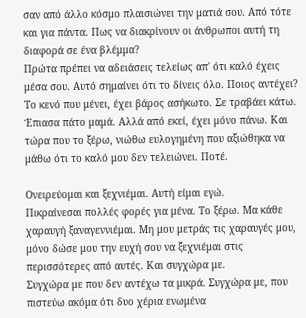σαν από άλλο κόσμο πλαισιώνει την ματιά σου. Από τότε και για πάντα. Πως να διακρίνουν οι άνθρωποι αυτή τη διαφορά σε ένα βλέμμα?
Πρώτα πρέπει να αδειάσεις τελείως απ' ότι καλό έχεις μέσα σου. Αυτό σημαίνει ότι το δίνεις όλο. Ποιος αντέχει? Το κενό που μένει, έχει βάρος ασήκωτο. Σε τραβάει κάτω. Έπιασα πάτο μαμά. Αλλά από εκεί, έχει μόνο πάνω. Και τώρα που το ξέρω, νιώθω ευλογημένη που αξιώθηκα να μάθω ότι το καλό μου δεν τελειώνει. Ποτέ.

Ονειρεύομαι και ξεχνιέμαι. Αυτή είμαι εγώ.
Πικραίνεσαι πολλές φορές για μένα. Το ξέρω. Μα κάθε χαραυγή ξαναγεννιέμαι. Μη μου μετράς τις χαραυγές μου, μόνο δώσε μου την ευχή σου να ξεχνιέμαι στις περισσότερες από αυτές. Και συγχώρα με.
Συγχώρα με που δεν αντέχω τα μικρά. Συγχώρα με, που πιστεύω ακόμα ότι δυο χέρια ενωμένα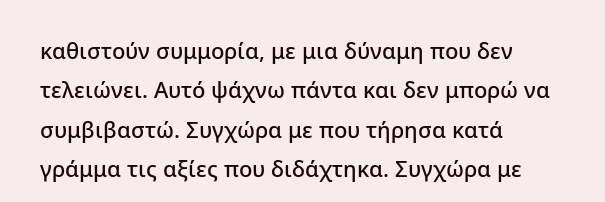καθιστούν συμμορία, με μια δύναμη που δεν τελειώνει. Αυτό ψάχνω πάντα και δεν μπορώ να συμβιβαστώ. Συγχώρα με που τήρησα κατά γράμμα τις αξίες που διδάχτηκα. Συγχώρα με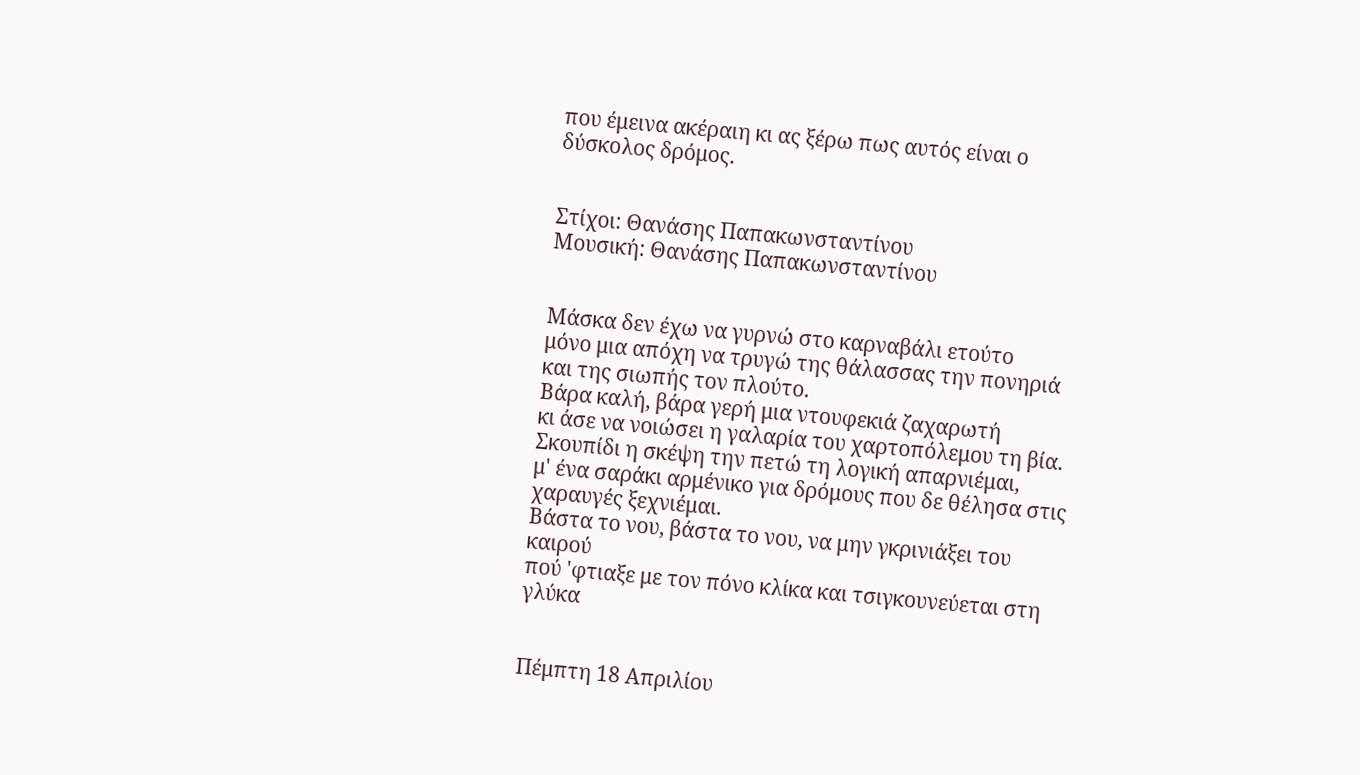που έμεινα ακέραιη κι ας ξέρω πως αυτός είναι ο δύσκολος δρόμος.


Στίχοι: Θανάσης Παπακωνσταντίνου
Μουσική: Θανάσης Παπακωνσταντίνου


Μάσκα δεν έχω να γυρνώ στο καρναβάλι ετούτο
μόνο μια απόχη να τρυγώ της θάλασσας την πονηριά και της σιωπής τον πλούτο.
Βάρα καλή, βάρα γερή μια ντουφεκιά ζαχαρωτή
κι άσε να νοιώσει η γαλαρία του χαρτοπόλεμου τη βία.
Σκουπίδι η σκέψη την πετώ τη λογική απαρνιέμαι,
μ' ένα σαράκι αρμένικο για δρόμους που δε θέλησα στις χαραυγές ξεχνιέμαι.
Βάστα το νου, βάστα το νου, να μην γκρινιάξει του καιρού
πού 'φτιαξε με τον πόνο κλίκα και τσιγκουνεύεται στη γλύκα


Πέμπτη 18 Απριλίου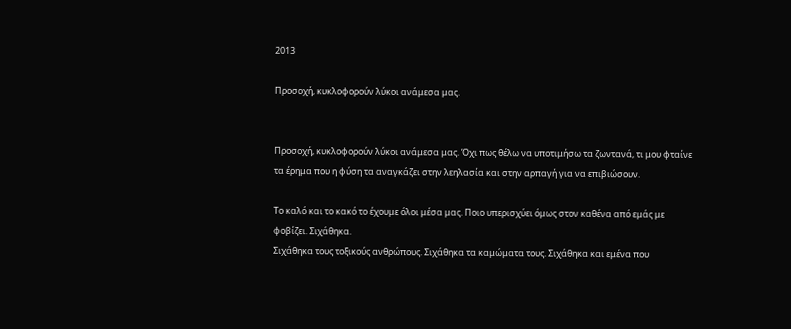2013

Προσοχή, κυκλοφορούν λύκοι ανάμεσα μας.


Προσοχή, κυκλοφορούν λύκοι ανάμεσα μας. Όχι πως θέλω να υποτιμήσω τα ζωντανά, τι μου φταίνε τα έρημα που η φύση τα αναγκάζει στην λεηλασία και στην αρπαγή για να επιβιώσουν.

Το καλό και το κακό το έχουμε όλοι μέσα μας. Ποιο υπερισχύει όμως στον καθένα από εμάς με φοβίζει. Σιχάθηκα.
Σιχάθηκα τους τοξικούς ανθρώπους. Σιχάθηκα τα καμώματα τους. Σιχάθηκα και εμένα που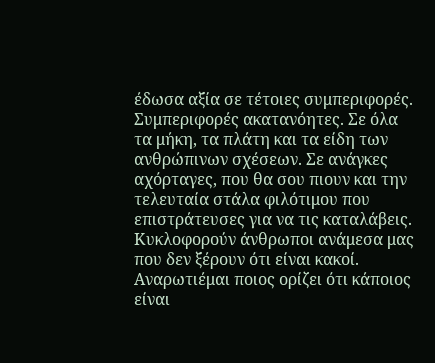έδωσα αξία σε τέτοιες συμπεριφορές.
Συμπεριφορές ακατανόητες. Σε όλα τα μήκη, τα πλάτη και τα είδη των ανθρώπινων σχέσεων. Σε ανάγκες αχόρταγες, που θα σου πιουν και την τελευταία στάλα φιλότιμου που επιστράτευσες για να τις καταλάβεις.
Κυκλοφορούν άνθρωποι ανάμεσα μας που δεν ξέρουν ότι είναι κακοί. Αναρωτιέμαι ποιος ορίζει ότι κάποιος είναι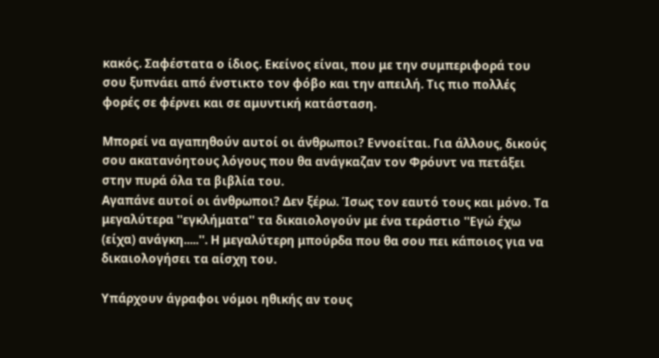κακός. Σαφέστατα ο ίδιος. Εκείνος είναι, που με την συμπεριφορά του σου ξυπνάει από ένστικτο τον φόβο και την απειλή. Τις πιο πολλές φορές σε φέρνει και σε αμυντική κατάσταση.

Μπορεί να αγαπηθούν αυτοί οι άνθρωποι? Εννοείται. Για άλλους, δικούς σου ακατανόητους λόγους που θα ανάγκαζαν τον Φρόυντ να πετάξει στην πυρά όλα τα βιβλία του.
Αγαπάνε αυτοί οι άνθρωποι? Δεν ξέρω. Ίσως τον εαυτό τους και μόνο. Τα μεγαλύτερα ''εγκλήματα'' τα δικαιολογούν με ένα τεράστιο ''Εγώ έχω (είχα) ανάγκη.....''. Η μεγαλύτερη μπούρδα που θα σου πει κάποιος για να δικαιολογήσει τα αίσχη του.

Υπάρχουν άγραφοι νόμοι ηθικής αν τους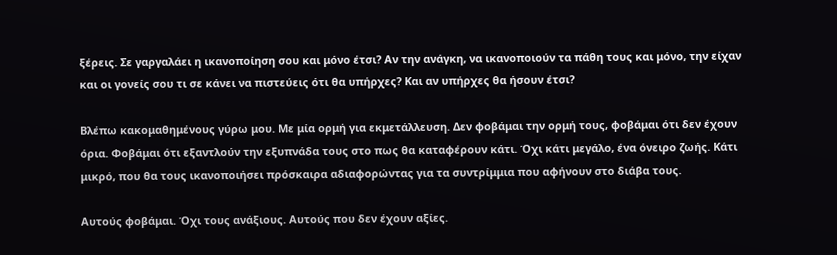ξέρεις. Σε γαργαλάει η ικανοποίηση σου και μόνο έτσι? Αν την ανάγκη, να ικανοποιούν τα πάθη τους και μόνο, την είχαν και οι γονείς σου τι σε κάνει να πιστεύεις ότι θα υπήρχες? Και αν υπήρχες θα ήσουν έτσι?

Βλέπω κακομαθημένους γύρω μου. Με μία ορμή για εκμετάλλευση. Δεν φοβάμαι την ορμή τους, φοβάμαι ότι δεν έχουν όρια. Φοβάμαι ότι εξαντλούν την εξυπνάδα τους στο πως θα καταφέρουν κάτι. Όχι κάτι μεγάλο, ένα όνειρο ζωής. Κάτι μικρό, που θα τους ικανοποιήσει πρόσκαιρα αδιαφορώντας για τα συντρίμμια που αφήνουν στο διάβα τους.

Αυτούς φοβάμαι. Όχι τους ανάξιους. Αυτούς που δεν έχουν αξίες.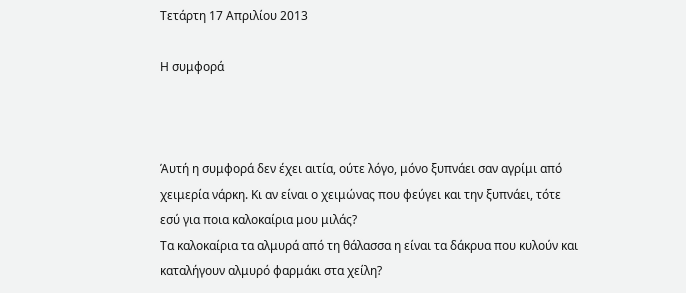Τετάρτη 17 Απριλίου 2013

Η συμφορά



Άυτή η συμφορά δεν έχει αιτία, ούτε λόγο, μόνο ξυπνάει σαν αγρίμι από χειμερία νάρκη. Κι αν είναι ο χειμώνας που φεύγει και την ξυπνάει, τότε εσύ για ποια καλοκαίρια μου μιλάς?
Τα καλοκαίρια τα αλμυρά από τη θάλασσα η είναι τα δάκρυα που κυλούν και καταλήγουν αλμυρό φαρμάκι στα χείλη?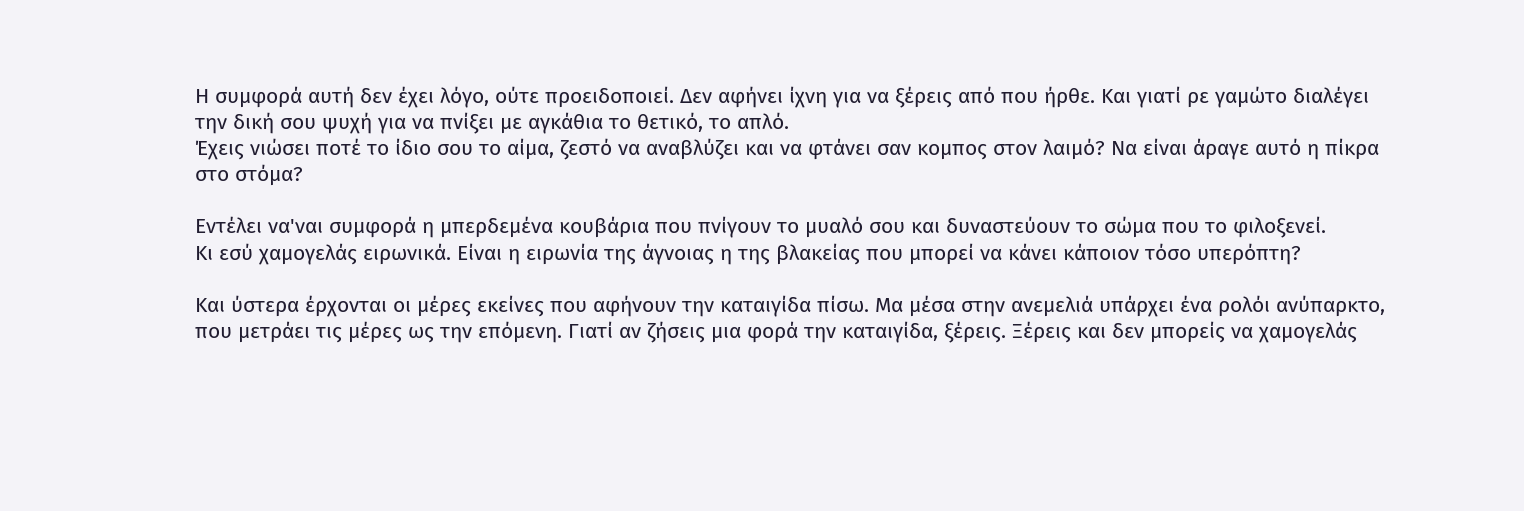Η συμφορά αυτή δεν έχει λόγο, ούτε προειδοποιεί. Δεν αφήνει ίχνη για να ξέρεις από που ήρθε. Και γιατί ρε γαμώτο διαλέγει την δική σου ψυχή για να πνίξει με αγκάθια το θετικό, το απλό.
Έχεις νιώσει ποτέ το ίδιο σου το αίμα, ζεστό να αναβλύζει και να φτάνει σαν κομπος στον λαιμό? Να είναι άραγε αυτό η πίκρα στο στόμα?

Εντέλει να'ναι συμφορά η μπερδεμένα κουβάρια που πνίγουν το μυαλό σου και δυναστεύουν το σώμα που το φιλοξενεί.
Κι εσύ χαμογελάς ειρωνικά. Είναι η ειρωνία της άγνοιας η της βλακείας που μπορεί να κάνει κάποιον τόσο υπερόπτη?

Και ύστερα έρχονται οι μέρες εκείνες που αφήνουν την καταιγίδα πίσω. Μα μέσα στην ανεμελιά υπάρχει ένα ρολόι ανύπαρκτο, που μετράει τις μέρες ως την επόμενη. Γιατί αν ζήσεις μια φορά την καταιγίδα, ξέρεις. Ξέρεις και δεν μπορείς να χαμογελάς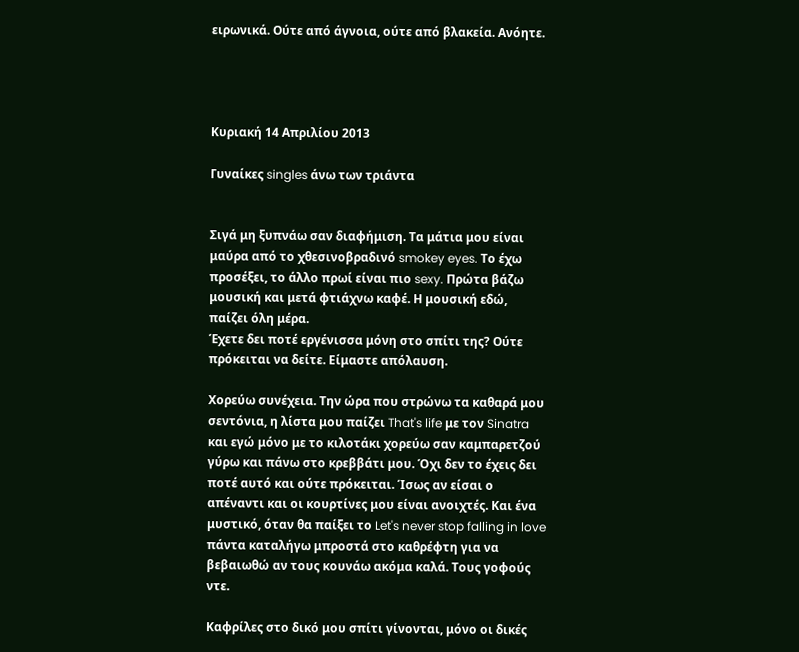ειρωνικά. Ούτε από άγνοια, ούτε από βλακεία. Ανόητε.




Κυριακή 14 Απριλίου 2013

Γυναίκες singles άνω των τριάντα


Σιγά μη ξυπνάω σαν διαφήμιση. Τα μάτια μου είναι μαύρα από το χθεσινοβραδινό smokey eyes. Το έχω προσέξει, το άλλο πρωί είναι πιο sexy. Πρώτα βάζω μουσική και μετά φτιάχνω καφέ. Η μουσική εδώ, παίζει όλη μέρα.
Έχετε δει ποτέ εργένισσα μόνη στο σπίτι της? Ούτε πρόκειται να δείτε. Είμαστε απόλαυση.

Χορεύω συνέχεια. Την ώρα που στρώνω τα καθαρά μου σεντόνια, η λίστα μου παίζει That's life με τον Sinatra και εγώ μόνο με το κιλοτάκι χορεύω σαν καμπαρετζού γύρω και πάνω στο κρεββάτι μου. Όχι δεν το έχεις δει ποτέ αυτό και ούτε πρόκειται. Ίσως αν είσαι ο απέναντι και οι κουρτίνες μου είναι ανοιχτές. Και ένα μυστικό, όταν θα παίξει το Let's never stop falling in love πάντα καταλήγω μπροστά στο καθρέφτη για να βεβαιωθώ αν τους κουνάω ακόμα καλά. Τους γοφούς ντε.

Καφρίλες στο δικό μου σπίτι γίνονται, μόνο οι δικές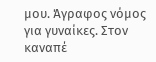μου. Άγραφος νόμος για γυναίκες. Στον καναπέ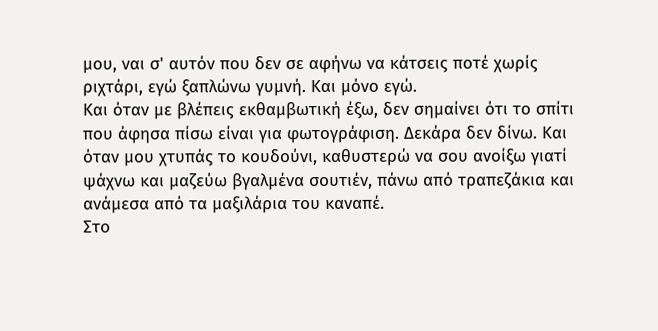μου, ναι σ' αυτόν που δεν σε αφήνω να κάτσεις ποτέ χωρίς ριχτάρι, εγώ ξαπλώνω γυμνή. Και μόνο εγώ.
Και όταν με βλέπεις εκθαμβωτική έξω, δεν σημαίνει ότι το σπίτι που άφησα πίσω είναι για φωτογράφιση. Δεκάρα δεν δίνω. Και όταν μου χτυπάς το κουδούνι, καθυστερώ να σου ανοίξω γιατί ψάχνω και μαζεύω βγαλμένα σουτιέν, πάνω από τραπεζάκια και ανάμεσα από τα μαξιλάρια του καναπέ.
Στο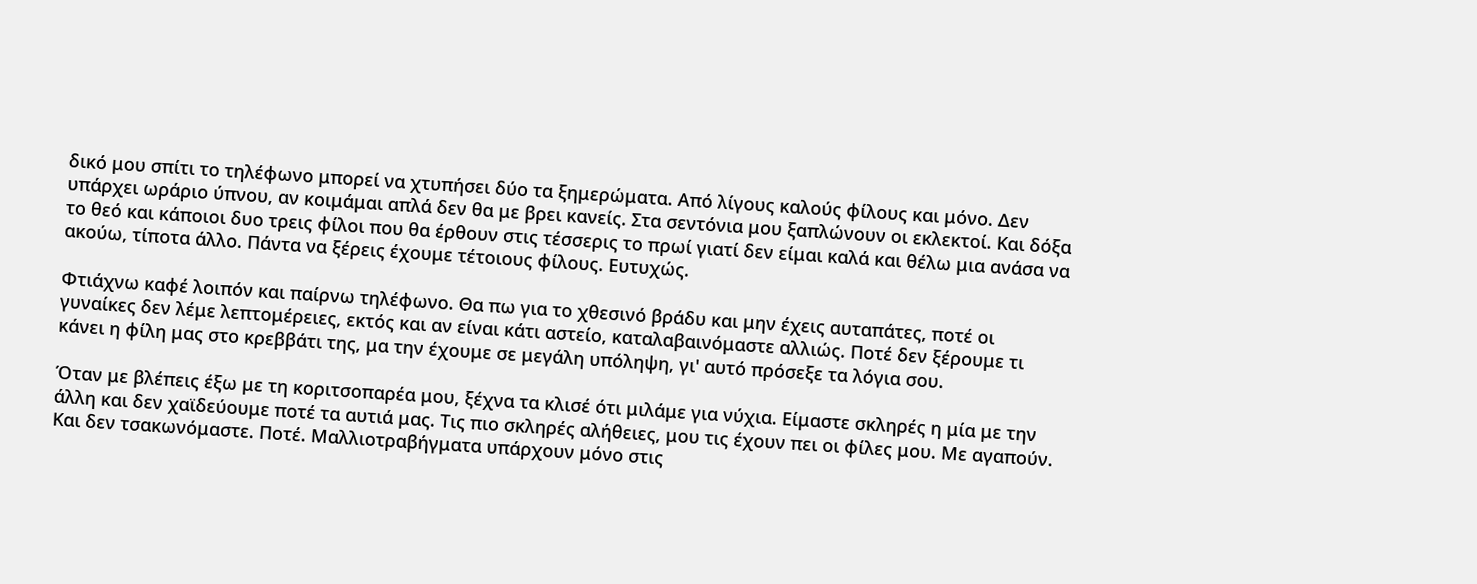δικό μου σπίτι το τηλέφωνο μπορεί να χτυπήσει δύο τα ξημερώματα. Από λίγους καλούς φίλους και μόνο. Δεν υπάρχει ωράριο ύπνου, αν κοιμάμαι απλά δεν θα με βρει κανείς. Στα σεντόνια μου ξαπλώνουν οι εκλεκτοί. Και δόξα το θεό και κάποιοι δυο τρεις φίλοι που θα έρθουν στις τέσσερις το πρωί γιατί δεν είμαι καλά και θέλω μια ανάσα να ακούω, τίποτα άλλο. Πάντα να ξέρεις έχουμε τέτοιους φίλους. Ευτυχώς.

Φτιάχνω καφέ λοιπόν και παίρνω τηλέφωνο. Θα πω για το χθεσινό βράδυ και μην έχεις αυταπάτες, ποτέ οι γυναίκες δεν λέμε λεπτομέρειες, εκτός και αν είναι κάτι αστείο, καταλαβαινόμαστε αλλιώς. Ποτέ δεν ξέρουμε τι κάνει η φίλη μας στο κρεββάτι της, μα την έχουμε σε μεγάλη υπόληψη, γι' αυτό πρόσεξε τα λόγια σου.

Όταν με βλέπεις έξω με τη κοριτσοπαρέα μου, ξέχνα τα κλισέ ότι μιλάμε για νύχια. Είμαστε σκληρές η μία με την άλλη και δεν χαϊδεύουμε ποτέ τα αυτιά μας. Τις πιο σκληρές αλήθειες, μου τις έχουν πει οι φίλες μου. Με αγαπούν.
Και δεν τσακωνόμαστε. Ποτέ. Μαλλιοτραβήγματα υπάρχουν μόνο στις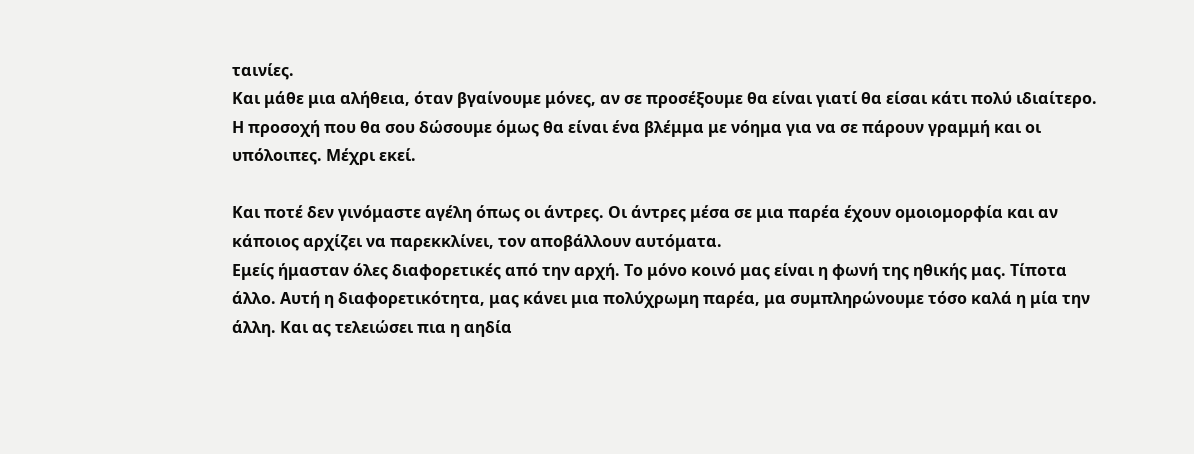ταινίες.
Και μάθε μια αλήθεια, όταν βγαίνουμε μόνες, αν σε προσέξουμε θα είναι γιατί θα είσαι κάτι πολύ ιδιαίτερο. Η προσοχή που θα σου δώσουμε όμως θα είναι ένα βλέμμα με νόημα για να σε πάρουν γραμμή και οι υπόλοιπες. Μέχρι εκεί.

Και ποτέ δεν γινόμαστε αγέλη όπως οι άντρες. Οι άντρες μέσα σε μια παρέα έχουν ομοιομορφία και αν κάποιος αρχίζει να παρεκκλίνει, τον αποβάλλουν αυτόματα.
Εμείς ήμασταν όλες διαφορετικές από την αρχή. Το μόνο κοινό μας είναι η φωνή της ηθικής μας. Τίποτα άλλο. Αυτή η διαφορετικότητα, μας κάνει μια πολύχρωμη παρέα, μα συμπληρώνουμε τόσο καλά η μία την άλλη. Και ας τελειώσει πια η αηδία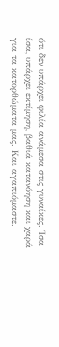ότι δεν υπάρχει φιλία ανάμεσα στις γυναίκες. Ίσα ίσα, υπάρχει εκτίμηση, βαθιά κατανόηση και χαρά για τα κατορθώματα μας. Και αγαπιόμαστε.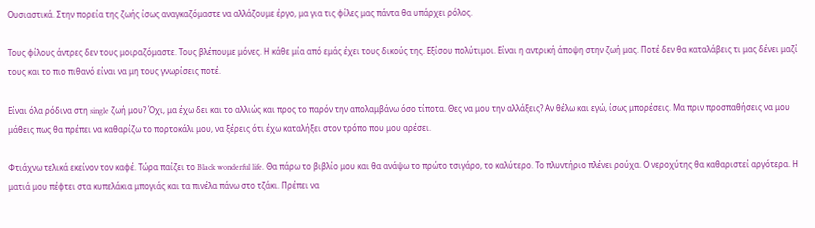Ουσιαστικά. Στην πορεία της ζωής ίσως αναγκαζόμαστε να αλλάζουμε έργο, μα για τις φίλες μας πάντα θα υπάρχει ρόλος.

Τους φίλους άντρες δεν τους μοιραζόμαστε. Τους βλέπουμε μόνες. Η κάθε μία από εμάς έχει τους δικούς της. Εξίσου πολύτιμοι. Είναι η αντρική άποψη στην ζωή μας. Ποτέ δεν θα καταλάβεις τι μας δένει μαζί τους και το πιο πιθανό είναι να μη τους γνωρίσεις ποτέ.

Είναι όλα ρόδινα στη single ζωή μου? Όχι, μα έχω δει και το αλλιώς και προς το παρόν την απολαμβάνω όσο τίποτα. Θες να μου την αλλάξεις? Αν θέλω και εγώ, ίσως μπορέσεις. Μα πριν προσπαθήσεις να μου μάθεις πως θα πρέπει να καθαρίζω το πορτοκάλι μου, να ξέρεις ότι έχω καταλήξει στον τρόπο που μου αρέσει.

Φτιάχνω τελικά εκείνον τον καφέ. Τώρα παίζει το Black wonderful life. Θα πάρω το βιβλίο μου και θα ανάψω το πρώτο τσιγάρο, το καλύτερο. Το πλυντήριο πλένει ρούχα. Ο νεροχύτης θα καθαριστεί αργότερα. Η ματιά μου πέφτει στα κυπελάκια μπογιάς και τα πινέλα πάνω στο τζάκι. Πρέπει να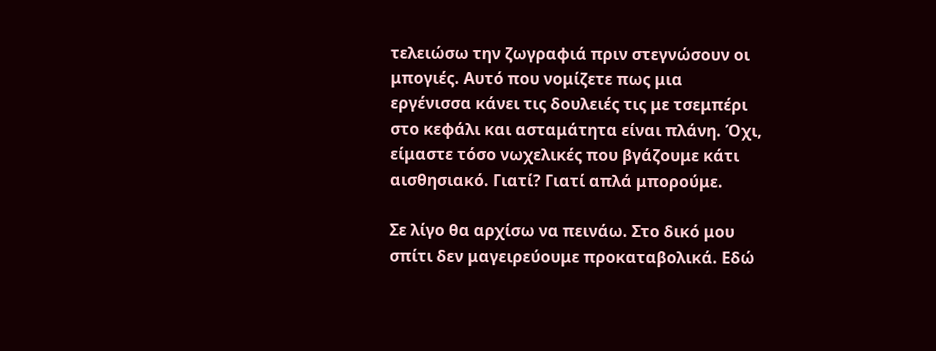τελειώσω την ζωγραφιά πριν στεγνώσουν οι μπογιές. Αυτό που νομίζετε πως μια εργένισσα κάνει τις δουλειές τις με τσεμπέρι στο κεφάλι και ασταμάτητα είναι πλάνη. Όχι, είμαστε τόσο νωχελικές που βγάζουμε κάτι αισθησιακό. Γιατί? Γιατί απλά μπορούμε.

Σε λίγο θα αρχίσω να πεινάω. Στο δικό μου σπίτι δεν μαγειρεύουμε προκαταβολικά. Εδώ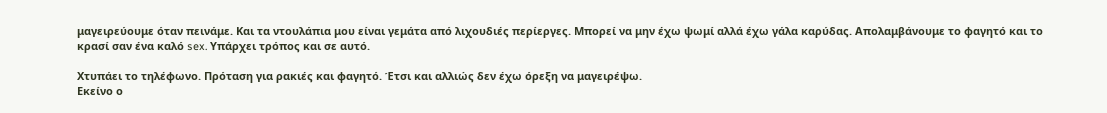μαγειρεύουμε όταν πεινάμε. Και τα ντουλάπια μου είναι γεμάτα από λιχουδιές περίεργες. Μπορεί να μην έχω ψωμί αλλά έχω γάλα καρύδας. Απολαμβάνουμε το φαγητό και το κρασί σαν ένα καλό sex. Υπάρχει τρόπος και σε αυτό.

Χτυπάει το τηλέφωνο. Πρόταση για ρακιές και φαγητό. Έτσι και αλλιώς δεν έχω όρεξη να μαγειρέψω.
Εκείνο ο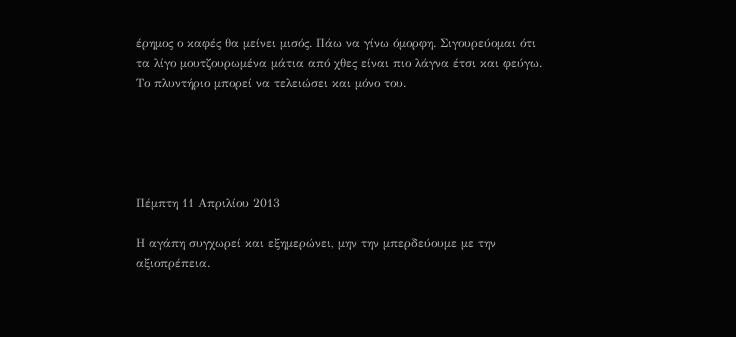έρημος ο καφές θα μείνει μισός. Πάω να γίνω όμορφη. Σιγουρεύομαι ότι τα λίγο μουτζουρωμένα μάτια από χθες είναι πιο λάγνα έτσι και φεύγω.
Το πλυντήριο μπορεί να τελειώσει και μόνο του.





Πέμπτη 11 Απριλίου 2013

Η αγάπη συγχωρεί και εξημερώνει, μην την μπερδεύουμε με την αξιοπρέπεια.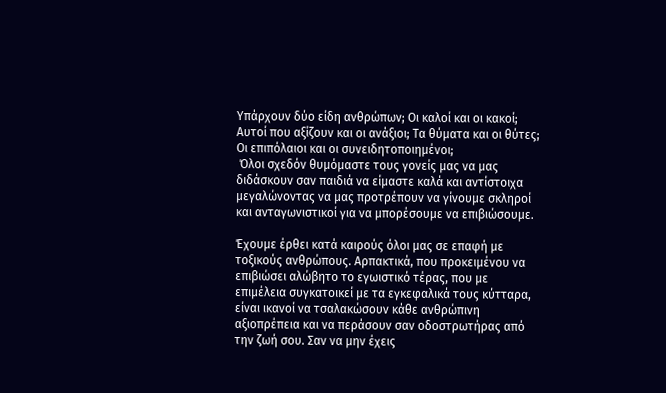Υπάρχουν δύο είδη ανθρώπων; Οι καλοί και οι κακοί; Αυτοί που αξίζουν και οι ανάξιοι; Τα θύματα και οι θύτες; Οι επιπόλαιοι και οι συνειδητοποιημένοι;
 Όλοι σχεδόν θυμόμαστε τους γονείς μας να μας διδάσκουν σαν παιδιά να είμαστε καλά και αντίστοιχα μεγαλώνοντας να μας προτρέπουν να γίνουμε σκληροί και ανταγωνιστικοί για να μπορέσουμε να επιβιώσουμε.

Έχουμε έρθει κατά καιρούς όλοι μας σε επαφή με τοξικούς ανθρώπους. Αρπακτικά, που προκειμένου να επιβιώσει αλώβητο το εγωιστικό τέρας, που με επιμέλεια συγκατοικεί με τα εγκεφαλικά τους κύτταρα, είναι ικανοί να τσαλακώσουν κάθε ανθρώπινη αξιοπρέπεια και να περάσουν σαν οδοστρωτήρας από την ζωή σου. Σαν να μην έχεις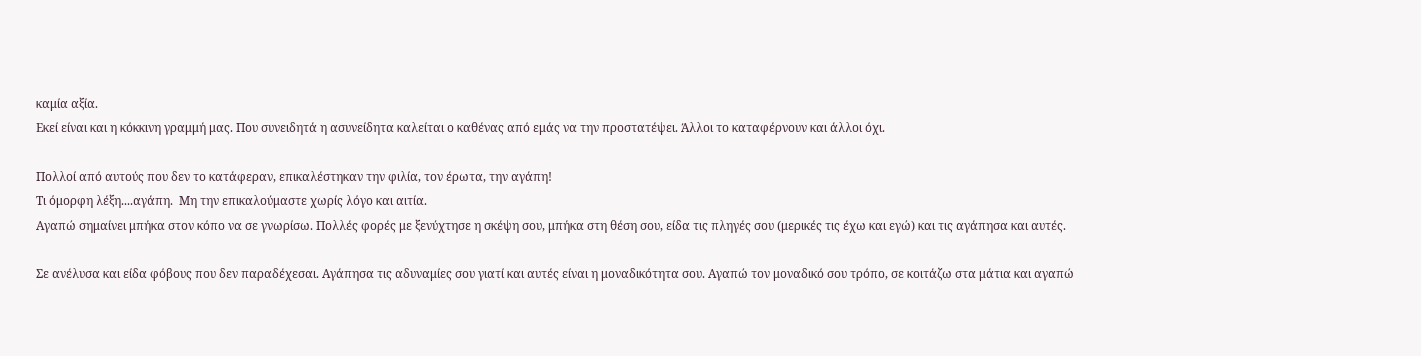καμία αξία.
Εκεί είναι και η κόκκινη γραμμή μας. Που συνειδητά η ασυνείδητα καλείται ο καθένας από εμάς να την προστατέψει. Άλλοι το καταφέρνουν και άλλοι όχι.

Πολλοί από αυτούς που δεν το κατάφεραν, επικαλέστηκαν την φιλία, τον έρωτα, την αγάπη!
Τι όμορφη λέξη....αγάπη.  Μη την επικαλούμαστε χωρίς λόγο και αιτία.
Αγαπώ σημαίνει μπήκα στον κόπο να σε γνωρίσω. Πολλές φορές με ξενύχτησε η σκέψη σου, μπήκα στη θέση σου, είδα τις πληγές σου (μερικές τις έχω και εγώ) και τις αγάπησα και αυτές.

Σε ανέλυσα και είδα φόβους που δεν παραδέχεσαι. Αγάπησα τις αδυναμίες σου γιατί και αυτές είναι η μοναδικότητα σου. Αγαπώ τον μοναδικό σου τρόπο, σε κοιτάζω στα μάτια και αγαπώ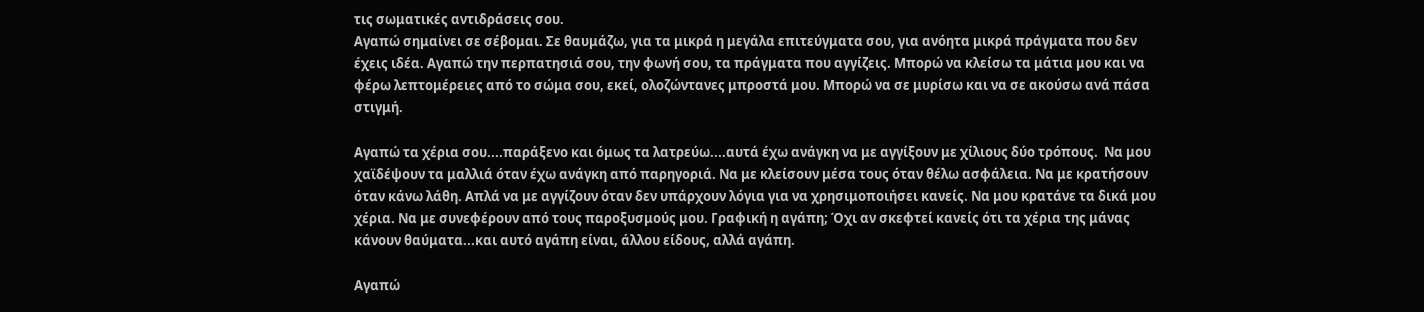τις σωματικές αντιδράσεις σου.
Αγαπώ σημαίνει σε σέβομαι. Σε θαυμάζω, για τα μικρά η μεγάλα επιτεύγματα σου, για ανόητα μικρά πράγματα που δεν έχεις ιδέα. Αγαπώ την περπατησιά σου, την φωνή σου, τα πράγματα που αγγίζεις. Μπορώ να κλείσω τα μάτια μου και να φέρω λεπτομέρειες από το σώμα σου, εκεί, ολοζώντανες μπροστά μου. Μπορώ να σε μυρίσω και να σε ακούσω ανά πάσα στιγμή.

Αγαπώ τα χέρια σου....παράξενο και όμως τα λατρεύω....αυτά έχω ανάγκη να με αγγίξουν με χίλιους δύο τρόπους.  Να μου χαϊδέψουν τα μαλλιά όταν έχω ανάγκη από παρηγοριά. Να με κλείσουν μέσα τους όταν θέλω ασφάλεια. Να με κρατήσουν όταν κάνω λάθη. Απλά να με αγγίζουν όταν δεν υπάρχουν λόγια για να χρησιμοποιήσει κανείς. Να μου κρατάνε τα δικά μου χέρια. Να με συνεφέρουν από τους παροξυσμούς μου. Γραφική η αγάπη; Όχι αν σκεφτεί κανείς ότι τα χέρια της μάνας κάνουν θαύματα...και αυτό αγάπη είναι, άλλου είδους, αλλά αγάπη.

Αγαπώ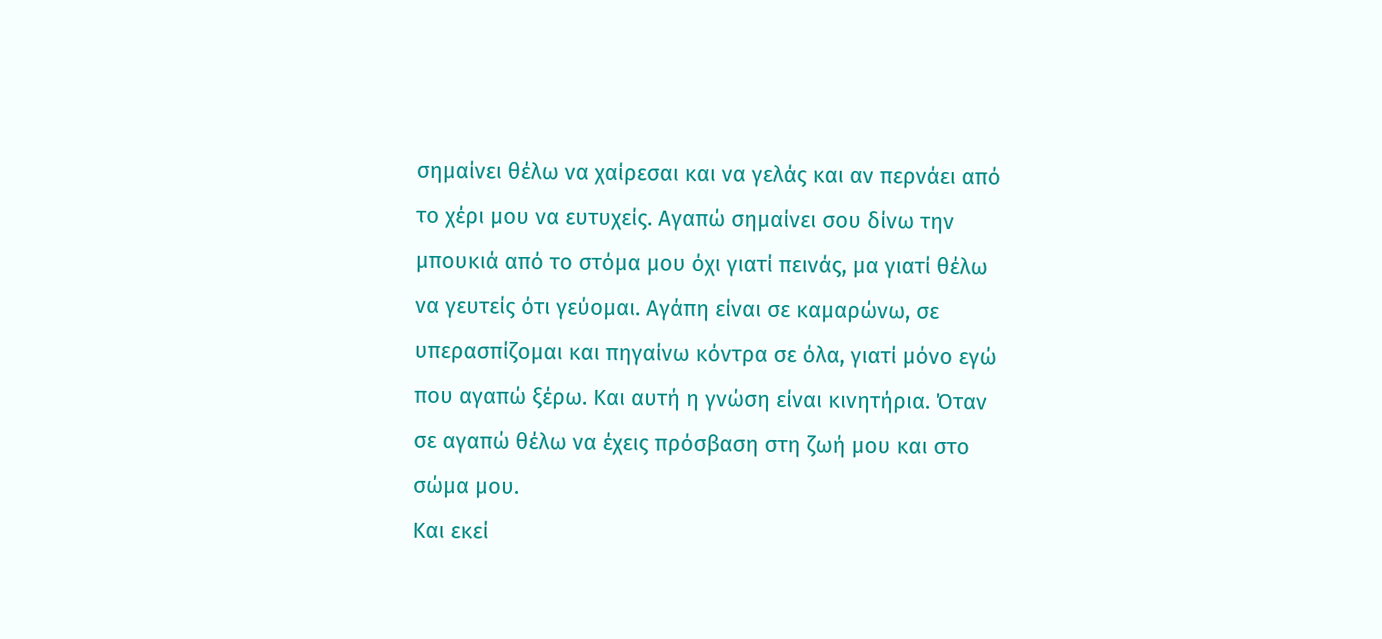σημαίνει θέλω να χαίρεσαι και να γελάς και αν περνάει από το χέρι μου να ευτυχείς. Αγαπώ σημαίνει σου δίνω την μπουκιά από το στόμα μου όχι γιατί πεινάς, μα γιατί θέλω να γευτείς ότι γεύομαι. Αγάπη είναι σε καμαρώνω, σε υπερασπίζομαι και πηγαίνω κόντρα σε όλα, γιατί μόνο εγώ που αγαπώ ξέρω. Και αυτή η γνώση είναι κινητήρια. Όταν σε αγαπώ θέλω να έχεις πρόσβαση στη ζωή μου και στο σώμα μου.
Και εκεί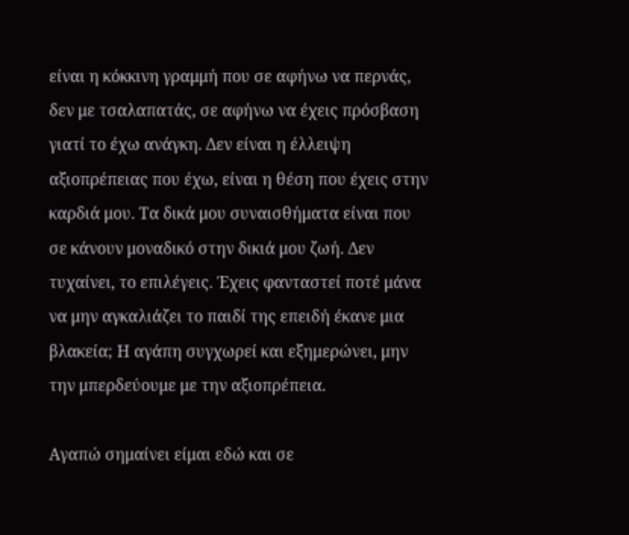είναι η κόκκινη γραμμή που σε αφήνω να περνάς, δεν με τσαλαπατάς, σε αφήνω να έχεις πρόσβαση γιατί το έχω ανάγκη. Δεν είναι η έλλειψη αξιοπρέπειας που έχω, είναι η θέση που έχεις στην καρδιά μου. Τα δικά μου συναισθήματα είναι που σε κάνουν μοναδικό στην δικιά μου ζωή. Δεν τυχαίνει, το επιλέγεις. Έχεις φανταστεί ποτέ μάνα να μην αγκαλιάζει το παιδί της επειδή έκανε μια βλακεία; Η αγάπη συγχωρεί και εξημερώνει, μην την μπερδεύουμε με την αξιοπρέπεια.

Αγαπώ σημαίνει είμαι εδώ και σε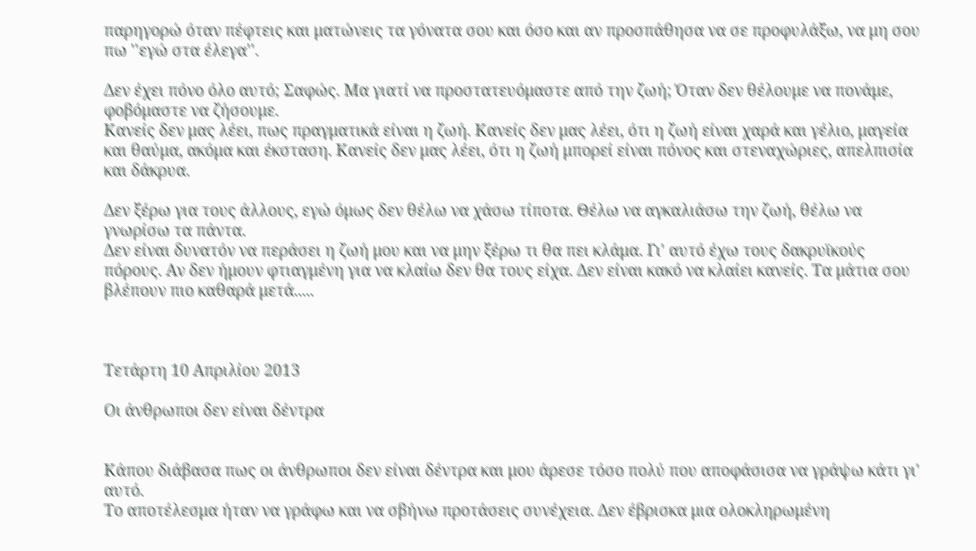παρηγορώ όταν πέφτεις και ματώνεις τα γόνατα σου και όσο και αν προσπάθησα να σε προφυλάξω, να μη σου πω ''εγώ στα έλεγα''.

Δεν έχει πόνο όλο αυτό; Σαφώς. Μα γιατί να προστατευόμαστε από την ζωή; Όταν δεν θέλουμε να πονάμε, φοβόμαστε να ζήσουμε.
Κανείς δεν μας λέει, πως πραγματικά είναι η ζωή. Κανείς δεν μας λέει, ότι η ζωή είναι χαρά και γέλιο, μαγεία και θαύμα, ακόμα και έκσταση. Κανείς δεν μας λέει, ότι η ζωή μπορεί είναι πόνος και στεναχώριες, απελπισία και δάκρυα.

Δεν ξέρω για τους άλλους, εγώ όμως δεν θέλω να χάσω τίποτα. Θέλω να αγκαλιάσω την ζωή, θέλω να γνωρίσω τα πάντα.
Δεν είναι δυνατόν να περάσει η ζωή μου και να μην ξέρω τι θα πει κλάμα. Γι' αυτό έχω τους δακρυϊκούς πόρους. Αν δεν ήμουν φτιαγμένη για να κλαίω δεν θα τους είχα. Δεν είναι κακό να κλαίει κανείς. Τα μάτια σου βλέπουν πιο καθαρά μετά.....



Τετάρτη 10 Απριλίου 2013

Οι άνθρωποι δεν είναι δέντρα


Κάπου διάβασα πως οι άνθρωποι δεν είναι δέντρα και μου άρεσε τόσο πολύ που αποφάσισα να γράψω κάτι γι' αυτό.
Το αποτέλεσμα ήταν να γράφω και να σβήνω προτάσεις συνέχεια. Δεν έβρισκα μια ολοκληρωμένη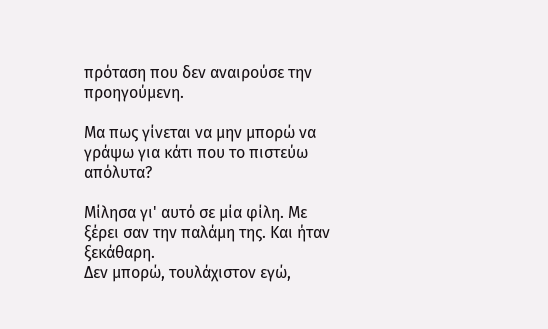πρόταση που δεν αναιρούσε την προηγούμενη.

Μα πως γίνεται να μην μπορώ να γράψω για κάτι που το πιστεύω απόλυτα?

Μίλησα γι' αυτό σε μία φίλη. Με ξέρει σαν την παλάμη της. Και ήταν ξεκάθαρη.
Δεν μπορώ, τουλάχιστον εγώ,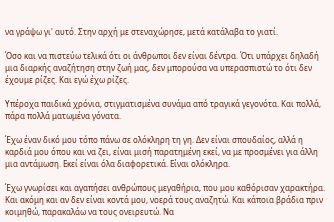να γράψω γι' αυτό. Στην αρχή με στεναχώρησε, μετά κατάλαβα το γιατί.

Όσο και να πιστεύω τελικά ότι οι άνθρωποι δεν είναι δέντρα. Ότι υπάρχει δηλαδή μια διαρκής αναζήτηση στην ζωή μας, δεν μπορούσα να υπερασπιστώ το ότι δεν έχουμε ρίζες. Και εγώ έχω ρίζες.

Υπέροχα παιδικά χρόνια, στιγματισμένα συνάμα από τραγικά γεγονότα. Και πολλά, πάρα πολλά ματωμένα γόνατα.

Έχω έναν δικό μου τόπο πάνω σε ολόκληρη τη γη. Δεν είναι σπουδαίος, αλλά η καρδιά μου όπου και να ζει, είναι μισή παρατημένη εκεί, να με προσμένει για άλλη μια αντάμωση. Εκεί είναι όλα διαφορετικά. Είναι ολόκληρα.

Έχω γνωρίσει και αγαπήσει ανθρώπους μεγαθήρια, που μου καθόρισαν χαρακτήρα. Και ακόμη και αν δεν είναι κοντά μου, νοερά τους αναζητώ. Και κάποια βράδια πριν κοιμηθώ, παρακαλάω να τους ονειρευτώ. Να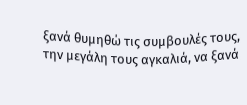ξανά θυμηθώ τις συμβουλές τους, την μεγάλη τους αγκαλιά, να ξανά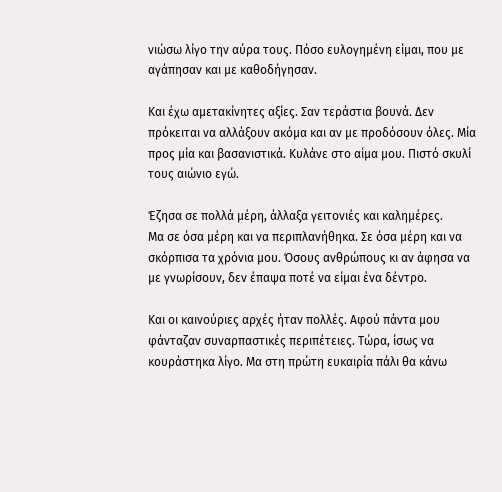νιώσω λίγο την αύρα τους. Πόσο ευλογημένη είμαι, που με αγάπησαν και με καθοδήγησαν.

Και έχω αμετακίνητες αξίες. Σαν τεράστια βουνά. Δεν πρόκειται να αλλάξουν ακόμα και αν με προδόσουν όλες. Μία προς μία και βασανιστικά. Κυλάνε στο αίμα μου. Πιστό σκυλί τους αιώνιο εγώ.

Έζησα σε πολλά μέρη, άλλαξα γειτονιές και καλημέρες.
Μα σε όσα μέρη και να περιπλανήθηκα. Σε όσα μέρη και να σκόρπισα τα χρόνια μου. Όσους ανθρώπους κι αν άφησα να με γνωρίσουν, δεν έπαψα ποτέ να είμαι ένα δέντρο.

Και οι καινούριες αρχές ήταν πολλές. Αφού πάντα μου φάνταζαν συναρπαστικές περιπέτειες. Τώρα, ίσως να κουράστηκα λίγο. Μα στη πρώτη ευκαιρία πάλι θα κάνω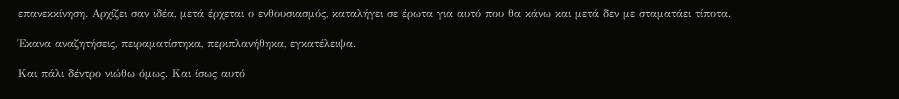επανεκκίνηση. Αρχίζει σαν ιδέα, μετά έρχεται ο ενθουσιασμός, καταλήγει σε έρωτα για αυτό που θα κάνω και μετά δεν με σταματάει τίποτα.

Έκανα αναζητήσεις, πειραματίστηκα, περιπλανήθηκα, εγκατέλειψα.

Και πάλι δέντρο νιώθω όμως. Και ίσως αυτό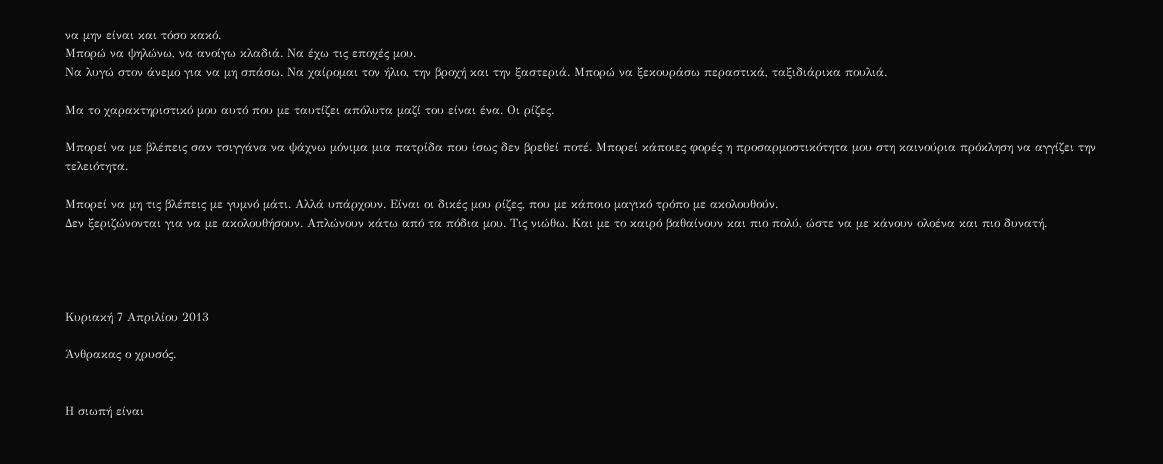να μην είναι και τόσο κακό.
Μπορώ να ψηλώνω, να ανοίγω κλαδιά. Να έχω τις εποχές μου.
Να λυγώ στον άνεμο για να μη σπάσω. Να χαίρομαι τον ήλιο, την βροχή και την ξαστεριά. Μπορώ να ξεκουράσω περαστικά, ταξιδιάρικα πουλιά.

Μα το χαρακτηριστικό μου αυτό που με ταυτίζει απόλυτα μαζί του είναι ένα. Οι ρίζες.

Μπορεί να με βλέπεις σαν τσιγγάνα να ψάχνω μόνιμα μια πατρίδα που ίσως δεν βρεθεί ποτέ. Μπορεί κάποιες φορές η προσαρμοστικότητα μου στη καινούρια πρόκληση να αγγίζει την τελειότητα.

Μπορεί να μη τις βλέπεις με γυμνό μάτι. Αλλά υπάρχουν. Είναι οι δικές μου ρίζες, που με κάποιο μαγικό τρόπο με ακολουθούν.
Δεν ξεριζώνονται για να με ακολουθήσουν. Απλώνουν κάτω από τα πόδια μου. Τις νιώθω. Και με το καιρό βαθαίνουν και πιο πολύ, ώστε να με κάνουν ολοένα και πιο δυνατή.




Κυριακή 7 Απριλίου 2013

Άνθρακας ο χρυσός.


Η σιωπή είναι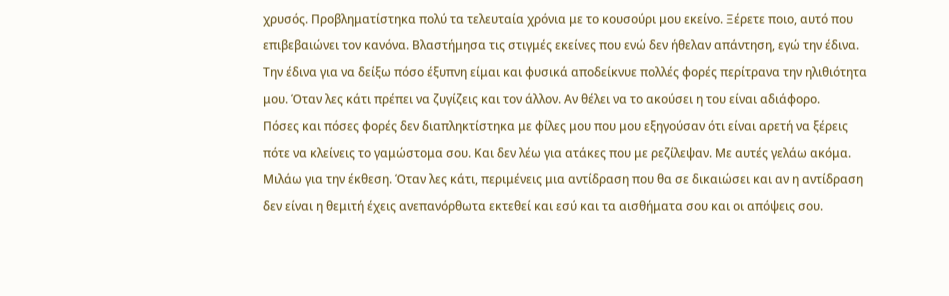χρυσός. Προβληματίστηκα πολύ τα τελευταία χρόνια με το κουσούρι μου εκείνο. Ξέρετε ποιο, αυτό που επιβεβαιώνει τον κανόνα. Βλαστήμησα τις στιγμές εκείνες που ενώ δεν ήθελαν απάντηση, εγώ την έδινα. Την έδινα για να δείξω πόσο έξυπνη είμαι και φυσικά αποδείκνυε πολλές φορές περίτρανα την ηλιθιότητα μου. Όταν λες κάτι πρέπει να ζυγίζεις και τον άλλον. Αν θέλει να το ακούσει η του είναι αδιάφορο.
Πόσες και πόσες φορές δεν διαπληκτίστηκα με φίλες μου που μου εξηγούσαν ότι είναι αρετή να ξέρεις πότε να κλείνεις το γαμώστομα σου. Και δεν λέω για ατάκες που με ρεζίλεψαν. Με αυτές γελάω ακόμα. Μιλάω για την έκθεση. Όταν λες κάτι, περιμένεις μια αντίδραση που θα σε δικαιώσει και αν η αντίδραση δεν είναι η θεμιτή έχεις ανεπανόρθωτα εκτεθεί και εσύ και τα αισθήματα σου και οι απόψεις σου.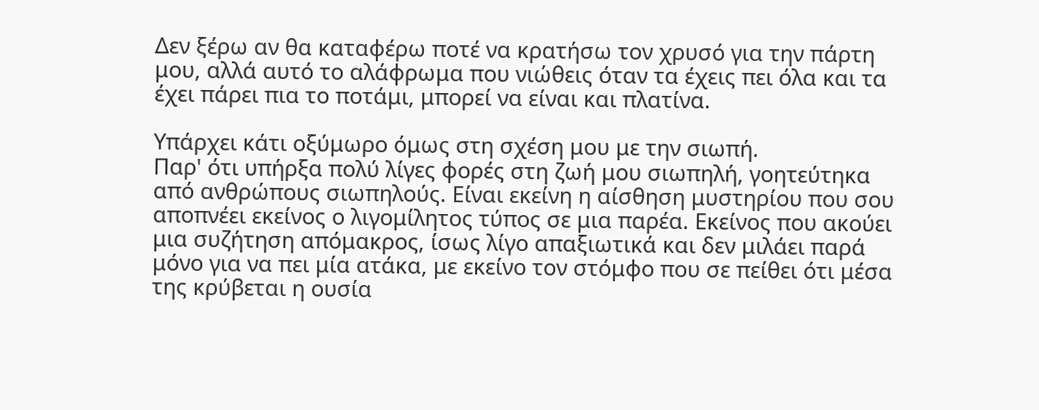Δεν ξέρω αν θα καταφέρω ποτέ να κρατήσω τον χρυσό για την πάρτη μου, αλλά αυτό το αλάφρωμα που νιώθεις όταν τα έχεις πει όλα και τα έχει πάρει πια το ποτάμι, μπορεί να είναι και πλατίνα.

Υπάρχει κάτι οξύμωρο όμως στη σχέση μου με την σιωπή.
Παρ' ότι υπήρξα πολύ λίγες φορές στη ζωή μου σιωπηλή, γοητεύτηκα από ανθρώπους σιωπηλούς. Είναι εκείνη η αίσθηση μυστηρίου που σου αποπνέει εκείνος ο λιγομίλητος τύπος σε μια παρέα. Εκείνος που ακούει μια συζήτηση απόμακρος, ίσως λίγο απαξιωτικά και δεν μιλάει παρά μόνο για να πει μία ατάκα, με εκείνο τον στόμφο που σε πείθει ότι μέσα της κρύβεται η ουσία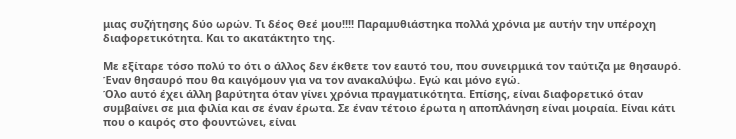μιας συζήτησης δύο ωρών. Τι δέος Θεέ μου!!!! Παραμυθιάστηκα πολλά χρόνια με αυτήν την υπέροχη διαφορετικότητα. Και το ακατάκτητο της.

Με εξίταρε τόσο πολύ το ότι ο άλλος δεν έκθετε τον εαυτό του, που συνειρμικά τον ταύτιζα με θησαυρό. Έναν θησαυρό που θα καιγόμουν για να τον ανακαλύψω. Εγώ και μόνο εγώ.
Όλο αυτό έχει άλλη βαρύτητα όταν γίνει χρόνια πραγματικότητα. Επίσης, είναι διαφορετικό όταν συμβαίνει σε μια φιλία και σε έναν έρωτα. Σε έναν τέτοιο έρωτα η αποπλάνηση είναι μοιραία. Είναι κάτι που ο καιρός στο φουντώνει, είναι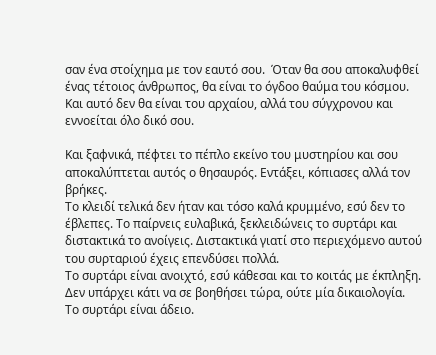σαν ένα στοίχημα με τον εαυτό σου.  Όταν θα σου αποκαλυφθεί ένας τέτοιος άνθρωπος, θα είναι το όγδοο θαύμα του κόσμου. Και αυτό δεν θα είναι του αρχαίου, αλλά του σύγχρονου και εννοείται όλο δικό σου.

Και ξαφνικά, πέφτει το πέπλο εκείνο του μυστηρίου και σου αποκαλύπτεται αυτός ο θησαυρός. Εντάξει, κόπιασες αλλά τον βρήκες.
Το κλειδί τελικά δεν ήταν και τόσο καλά κρυμμένο, εσύ δεν το έβλεπες. Το παίρνεις ευλαβικά, ξεκλειδώνεις το συρτάρι και διστακτικά το ανοίγεις. Διστακτικά γιατί στο περιεχόμενο αυτού του συρταριού έχεις επενδύσει πολλά.
Το συρτάρι είναι ανοιχτό, εσύ κάθεσαι και το κοιτάς με έκπληξη. Δεν υπάρχει κάτι να σε βοηθήσει τώρα, ούτε μία δικαιολογία.
Το συρτάρι είναι άδειο.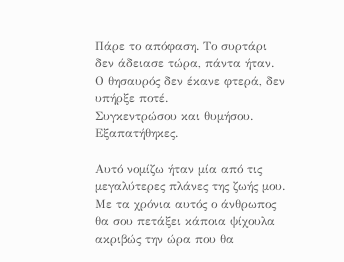Πάρε το απόφαση. Το συρτάρι δεν άδειασε τώρα, πάντα ήταν. Ο θησαυρός δεν έκανε φτερά, δεν υπήρξε ποτέ.
Συγκεντρώσου και θυμήσου. Εξαπατήθηκες.

Αυτό νομίζω ήταν μία από τις μεγαλύτερες πλάνες της ζωής μου.
Με τα χρόνια αυτός ο άνθρωπος θα σου πετάξει κάποια ψίχουλα ακριβώς την ώρα που θα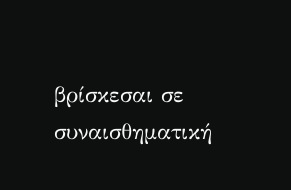βρίσκεσαι σε συναισθηματική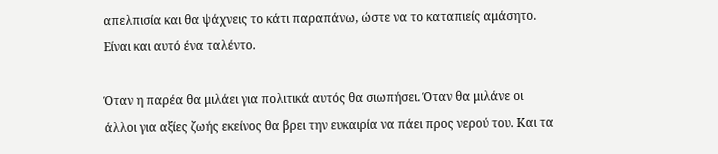απελπισία και θα ψάχνεις το κάτι παραπάνω, ώστε να το καταπιείς αμάσητο. Είναι και αυτό ένα ταλέντο.

Όταν η παρέα θα μιλάει για πολιτικά αυτός θα σιωπήσει. Όταν θα μιλάνε οι άλλοι για αξίες ζωής εκείνος θα βρει την ευκαιρία να πάει προς νερού του. Και τα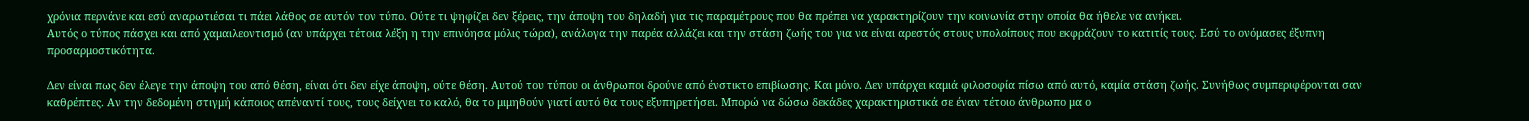χρόνια περνάνε και εσύ αναρωτιέσαι τι πάει λάθος σε αυτόν τον τύπο. Ούτε τι ψηφίζει δεν ξέρεις, την άποψη του δηλαδή για τις παραμέτρους που θα πρέπει να χαρακτηρίζουν την κοινωνία στην οποία θα ήθελε να ανήκει.
Αυτός ο τύπος πάσχει και από χαμαιλεοντισμό (αν υπάρχει τέτοια λέξη η την επινόησα μόλις τώρα), ανάλογα την παρέα αλλάζει και την στάση ζωής του για να είναι αρεστός στους υπολοίπους που εκφράζουν το κατιτίς τους. Εσύ το ονόμασες έξυπνη προσαρμοστικότητα.

Δεν είναι πως δεν έλεγε την άποψη του από θέση, είναι ότι δεν είχε άποψη, ούτε θέση. Αυτού του τύπου οι άνθρωποι δρούνε από ένστικτο επιβίωσης. Και μόνο. Δεν υπάρχει καμιά φιλοσοφία πίσω από αυτό, καμία στάση ζωής. Συνήθως συμπεριφέρονται σαν καθρέπτες. Αν την δεδομένη στιγμή κάποιος απέναντί τους, τους δείχνει το καλό, θα το μιμηθούν γιατί αυτό θα τους εξυπηρετήσει. Μπορώ να δώσω δεκάδες χαρακτηριστικά σε έναν τέτοιο άνθρωπο μα ο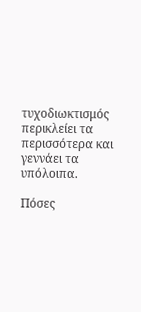τυχοδιωκτισμός περικλείει τα περισσότερα και γεννάει τα υπόλοιπα.

Πόσες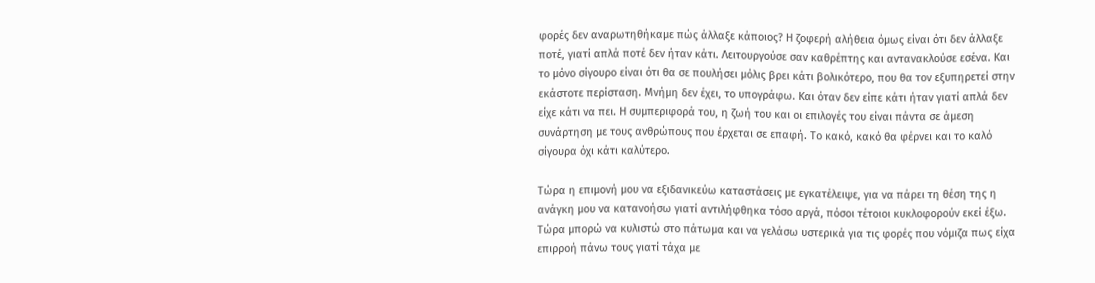φορές δεν αναρωτηθήκαμε πώς άλλαξε κάποιος? Η ζοφερή αλήθεια όμως είναι ότι δεν άλλαξε ποτέ, γιατί απλά ποτέ δεν ήταν κάτι. Λειτουργούσε σαν καθρέπτης και αντανακλούσε εσένα. Και το μόνο σίγουρο είναι ότι θα σε πουλήσει μόλις βρει κάτι βολικότερο, που θα τον εξυπηρετεί στην εκάστοτε περίσταση. Μνήμη δεν έχει, το υπογράφω. Και όταν δεν είπε κάτι ήταν γιατί απλά δεν είχε κάτι να πει. Η συμπεριφορά του, η ζωή του και οι επιλογές του είναι πάντα σε άμεση συνάρτηση με τους ανθρώπους που έρχεται σε επαφή. Το κακό, κακό θα φέρνει και το καλό σίγουρα όχι κάτι καλύτερο.

Τώρα η επιμονή μου να εξιδανικεύω καταστάσεις με εγκατέλειψε, για να πάρει τη θέση της η ανάγκη μου να κατανοήσω γιατί αντιλήφθηκα τόσο αργά, πόσοι τέτοιοι κυκλοφορούν εκεί έξω.
Τώρα μπορώ να κυλιστώ στο πάτωμα και να γελάσω υστερικά για τις φορές που νόμιζα πως είχα επιρροή πάνω τους γιατί τάχα με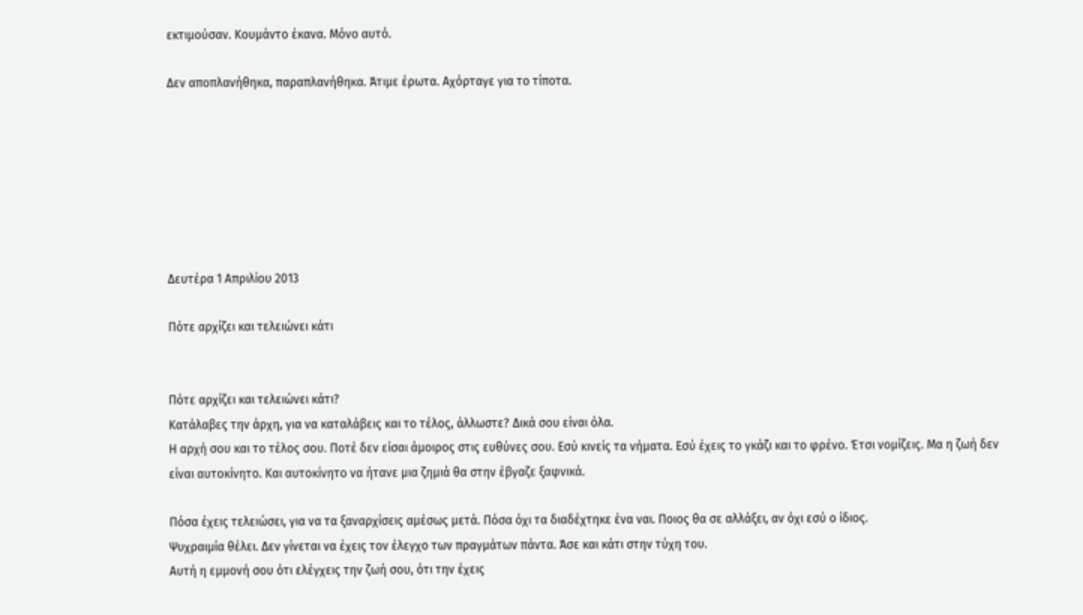εκτιμούσαν. Κουμάντο έκανα. Μόνο αυτό.

Δεν αποπλανήθηκα, παραπλανήθηκα. Άτιμε έρωτα. Αχόρταγε για το τίποτα.







Δευτέρα 1 Απριλίου 2013

Πότε αρχίζει και τελειώνει κάτι


Πότε αρχίζει και τελειώνει κάτι?
Κατάλαβες την άρχη, για να καταλάβεις και το τέλος, άλλωστε? Δικά σου είναι όλα.
Η αρχή σου και το τέλος σου. Ποτέ δεν είσαι άμοιρος στις ευθύνες σου. Εσύ κινείς τα νήματα. Εσύ έχεις το γκάζι και το φρένο. Έτσι νομίζεις. Μα η ζωή δεν είναι αυτοκίνητο. Και αυτοκίνητο να ήτανε μια ζημιά θα στην έβγαζε ξαφνικά.

Πόσα έχεις τελειώσει, για να τα ξαναρχίσεις αμέσως μετά. Πόσα όχι τα διαδέχτηκε ένα ναι. Ποιος θα σε αλλάξει, αν όχι εσύ ο ίδιος.
Ψυχραιμία θέλει. Δεν γίνεται να έχεις τον έλεγχο των πραγμάτων πάντα. Άσε και κάτι στην τύχη του.
Αυτή η εμμονή σου ότι ελέγχεις την ζωή σου, ότι την έχεις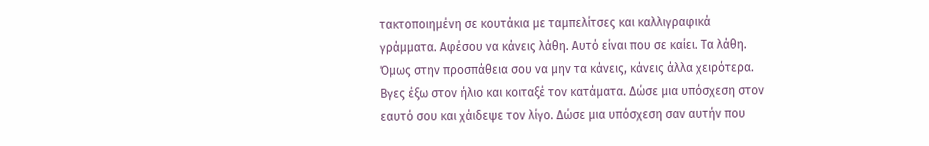τακτοποιημένη σε κουτάκια με ταμπελίτσες και καλλιγραφικά γράμματα. Αφέσου να κάνεις λάθη. Αυτό είναι που σε καίει. Τα λάθη. Όμως στην προσπάθεια σου να μην τα κάνεις, κάνεις άλλα χειρότερα.
Βγες έξω στον ήλιο και κοιταξέ τον κατάματα. Δώσε μια υπόσχεση στον εαυτό σου και χάιδεψε τον λίγο. Δώσε μια υπόσχεση σαν αυτήν που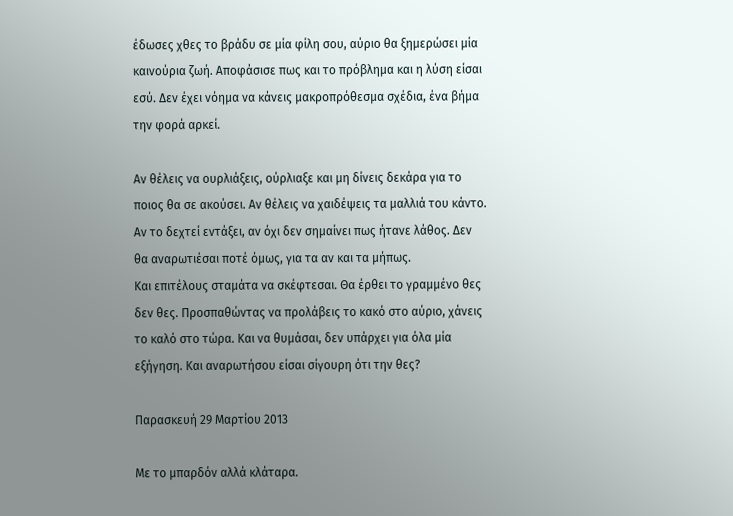έδωσες χθες το βράδυ σε μία φίλη σου, αύριο θα ξημερώσει μία καινούρια ζωή. Αποφάσισε πως και το πρόβλημα και η λύση είσαι εσύ. Δεν έχει νόημα να κάνεις μακροπρόθεσμα σχέδια, ένα βήμα την φορά αρκεί.

Αν θέλεις να ουρλιάξεις, ούρλιαξε και μη δίνεις δεκάρα για το ποιος θα σε ακούσει. Αν θέλεις να χαιδέψεις τα μαλλιά του κάντο. Αν το δεχτεί εντάξει, αν όχι δεν σημαίνει πως ήτανε λάθος. Δεν θα αναρωτιέσαι ποτέ όμως, για τα αν και τα μήπως.
Και επιτέλους σταμάτα να σκέφτεσαι. Θα έρθει το γραμμένο θες δεν θες. Προσπαθώντας να προλάβεις το κακό στο αύριο, χάνεις το καλό στο τώρα. Και να θυμάσαι, δεν υπάρχει για όλα μία εξήγηση. Και αναρωτήσου είσαι σίγουρη ότι την θες?

Παρασκευή 29 Μαρτίου 2013

Με το μπαρδόν αλλά κλάταρα.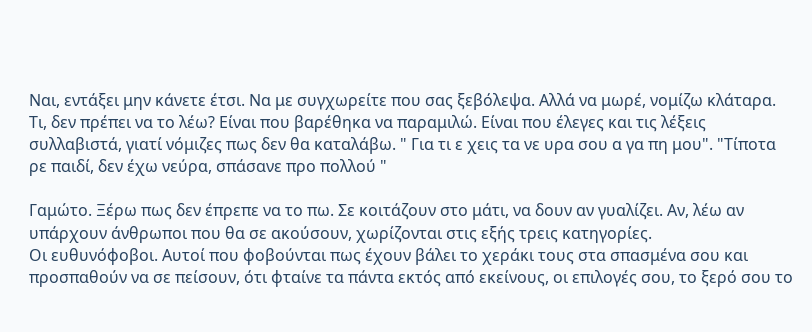Ναι, εντάξει μην κάνετε έτσι. Να με συγχωρείτε που σας ξεβόλεψα. Αλλά να μωρέ, νομίζω κλάταρα.
Τι, δεν πρέπει να το λέω? Είναι που βαρέθηκα να παραμιλώ. Είναι που έλεγες και τις λέξεις συλλαβιστά, γιατί νόμιζες πως δεν θα καταλάβω. " Για τι ε χεις τα νε υρα σου α γα πη μου". "Τίποτα ρε παιδί, δεν έχω νεύρα, σπάσανε προ πολλού "

Γαμώτο. Ξέρω πως δεν έπρεπε να το πω. Σε κοιτάζουν στο μάτι, να δουν αν γυαλίζει. Αν, λέω αν υπάρχουν άνθρωποι που θα σε ακούσουν, χωρίζονται στις εξής τρεις κατηγορίες.
Οι ευθυνόφοβοι. Αυτοί που φοβούνται πως έχουν βάλει το χεράκι τους στα σπασμένα σου και προσπαθούν να σε πείσουν, ότι φταίνε τα πάντα εκτός από εκείνους, οι επιλογές σου, το ξερό σου το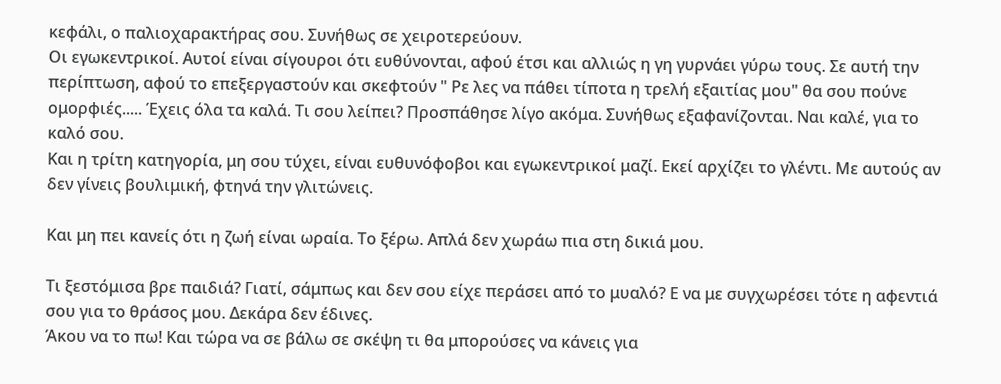κεφάλι, ο παλιοχαρακτήρας σου. Συνήθως σε χειροτερεύουν.
Οι εγωκεντρικοί. Αυτοί είναι σίγουροι ότι ευθύνονται, αφού έτσι και αλλιώς η γη γυρνάει γύρω τους. Σε αυτή την περίπτωση, αφού το επεξεργαστούν και σκεφτούν " Ρε λες να πάθει τίποτα η τρελή εξαιτίας μου" θα σου πούνε ομορφιές..... Έχεις όλα τα καλά. Τι σου λείπει? Προσπάθησε λίγο ακόμα. Συνήθως εξαφανίζονται. Ναι καλέ, για το καλό σου.
Και η τρίτη κατηγορία, μη σου τύχει, είναι ευθυνόφοβοι και εγωκεντρικοί μαζί. Εκεί αρχίζει το γλέντι. Με αυτούς αν δεν γίνεις βουλιμική, φτηνά την γλιτώνεις.

Και μη πει κανείς ότι η ζωή είναι ωραία. Το ξέρω. Απλά δεν χωράω πια στη δικιά μου.

Τι ξεστόμισα βρε παιδιά? Γιατί, σάμπως και δεν σου είχε περάσει από το μυαλό? Ε να με συγχωρέσει τότε η αφεντιά σου για το θράσος μου. Δεκάρα δεν έδινες.
Άκου να το πω! Και τώρα να σε βάλω σε σκέψη τι θα μπορούσες να κάνεις για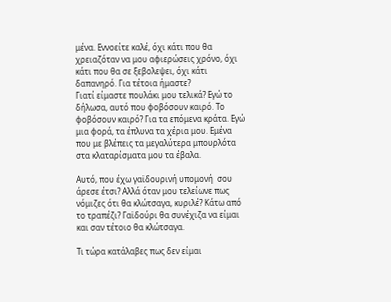μένα. Εννοείτε καλέ, όχι κάτι που θα χρειαζόταν να μου αφιερώσεις χρόνο, όχι κάτι που θα σε ξεβολεψει, όχι κάτι δαπανηρό. Για τέτοια ήμαστε?
Γιατί είμαστε πουλάκι μου τελικά? Εγώ το δήλωσα, αυτό που φοβόσουν καιρό. Το φοβόσουν καιρό? Για τα επόμενα κράτα. Εγώ μια φορά, τα έπλυνα τα χέρια μου. Εμένα που με βλέπεις τα μεγαλύτερα μπουρλότα στα κλαταρίσματα μου τα έβαλα.

Αυτό, που έχω γαϊδουρινή υπομονή  σου άρεσε έτσι? Αλλά όταν μου τελείωνε πως νόμιζες ότι θα κλώτσαγα, κυριλέ? Κάτω από το τραπέζι? Γαϊδούρι θα συνέχιζα να είμαι και σαν τέτοιο θα κλώτσαγα.

Τι τώρα κατάλαβες πως δεν είμαι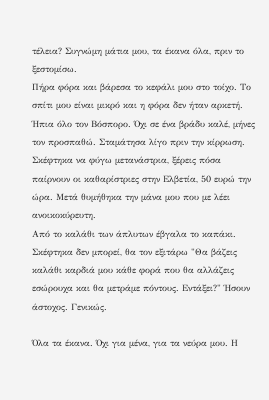τέλεια? Συγνώμη μάτια μου, τα έκανα όλα, πριν το ξεστομίσω.
Πήρα φόρα και βάρεσα το κεφάλι μου στο τοίχο. Το σπίτι μου είναι μικρό και η φόρα δεν ήταν αρκετή.
Ήπια όλο τον Βόσπορο. Όχι σε ένα βράδυ καλέ, μήνες τον προσπαθώ. Σταμάτησα λίγο πριν την κίρρωση.
Σκέφτηκα να φύγω μετανάστρια, ξέρεις πόσα παίρνουν οι καθαρίστριες στην Ελβετία, 50 ευρώ την ώρα. Μετά θυμήθηκα την μάνα μου που με λέει ανοικοκύρευτη.
Από το καλάθι των άπλυτων έβγαλα το καπάκι. Σκέφτηκα δεν μπορεί, θα τον εξιτάρω "Θα βάζεις καλάθι καρδιά μου κάθε φορά που θα αλλάζεις εσώρουχα και θα μετράμε πόντους. Εντάξει?" Ήσουν άστοχος. Γενικώς.

Όλα τα έκανα. Όχι για μένα, για τα νεύρα μου. Η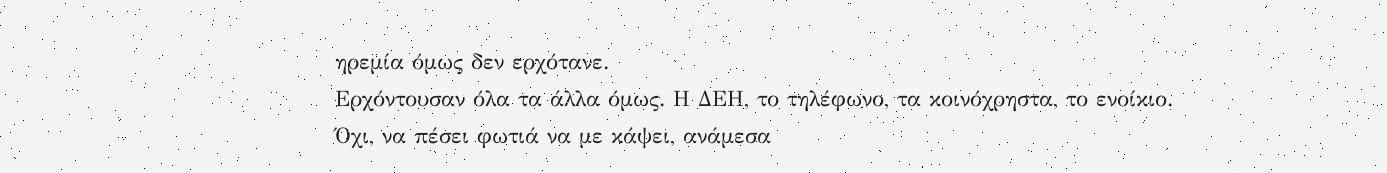ηρεμία όμως δεν ερχότανε.
Ερχόντουσαν όλα τα άλλα όμως. Η ΔΕΗ, το τηλέφωνο, τα κοινόχρηστα, το ενοίκιο. Όχι, να πέσει φωτιά να με κάψει, ανάμεσα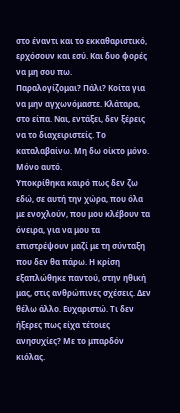στο έναντι και το εκκαθαριστικό, ερχόσουν και εσύ. Και δυο φορές να μη σου πω.
Παραλογίζομαι? Πάλι? Κοίτα για να μην αγχωνόμαστε. Κλάταρα, στο είπα. Ναι, εντάξει, δεν ξέρεις να το διαχειριστείς. Το καταλαβαίνω. Μη δω οίκτο μόνο. Μόνο αυτό.
Υποκρίθηκα καιρό πως δεν ζω εδώ, σε αυτή την χώρα, που όλα με ενοχλούν, που μου κλέβουν τα όνειρα, για να μου τα επιστρέψουν μαζί με τη σύνταξη που δεν θα πάρω. Η κρίση εξαπλώθηκε παντού, στην ηθική μας, στις ανθρώπινες σχέσεις. Δεν θέλω άλλο. Ευχαριστώ. Τι δεν ήξερες πως είχα τέτοιες ανησυχίες? Με το μπαρδόν κιόλας.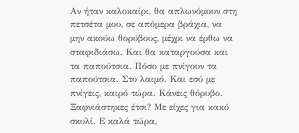Αν ήταν καλοκαίρι, θα απλωνόμουν στη πετσέτα μου, σε απόμερα βράχια, να μην ακούω θορύβους, μέχρι να έρθω να σταφιδιάσω. Και θα καταργούσα και τα παπούτσια. Πόσο με πνίγουν τα παπούτσια. Στο λαιμό. Και εσύ με πνίγεις, καιρό τώρα. Κάνεις θόρυβο. Ξαφνιάστηκες έτσι? Με είχες για κακό σκυλί. Ε καλά τώρα,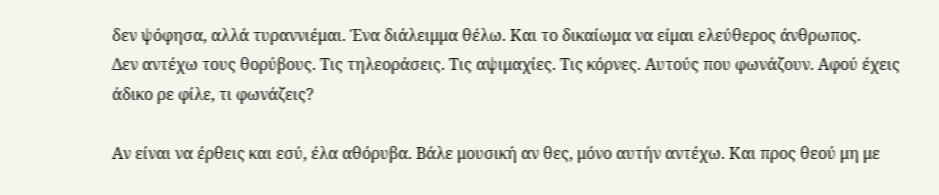δεν ψόφησα, αλλά τυραννιέμαι. Ένα διάλειμμα θέλω. Και το δικαίωμα να είμαι ελεύθερος άνθρωπος.
Δεν αντέχω τους θορύβους. Τις τηλεοράσεις. Τις αψιμαχίες. Τις κόρνες. Αυτούς που φωνάζουν. Αφού έχεις άδικο ρε φίλε, τι φωνάζεις?

Αν είναι να έρθεις και εσύ, έλα αθόρυβα. Βάλε μουσική αν θες, μόνο αυτήν αντέχω. Και προς θεού μη με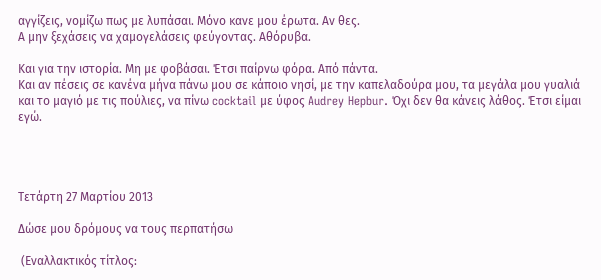αγγίζεις, νομίζω πως με λυπάσαι. Μόνο κανε μου έρωτα. Αν θες.
Α μην ξεχάσεις να χαμογελάσεις φεύγοντας. Αθόρυβα.

Και για την ιστορία. Μη με φοβάσαι. Έτσι παίρνω φόρα. Από πάντα.
Και αν πέσεις σε κανένα μήνα πάνω μου σε κάποιο νησί, με την καπελαδούρα μου, τα μεγάλα μου γυαλιά και το μαγιό με τις πούλιες, να πίνω cocktail με ύφος Audrey Hepbur. Όχι δεν θα κάνεις λάθος. Έτσι είμαι εγώ.




Τετάρτη 27 Μαρτίου 2013

Δώσε μου δρόμους να τους περπατήσω

 (Εναλλακτικός τίτλος: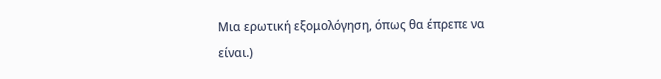Μια ερωτική εξομολόγηση, όπως θα έπρεπε να είναι.)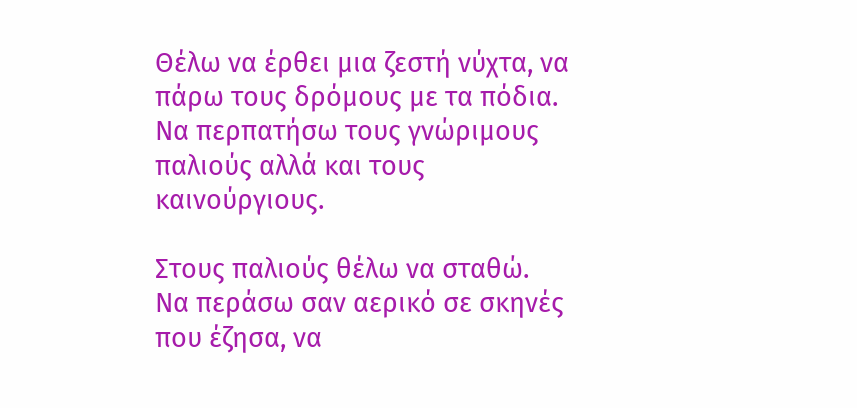Θέλω να έρθει μια ζεστή νύχτα, να πάρω τους δρόμους με τα πόδια. Να περπατήσω τους γνώριμους παλιούς αλλά και τους καινούργιους.

Στους παλιούς θέλω να σταθώ.
Να περάσω σαν αερικό σε σκηνές που έζησα, να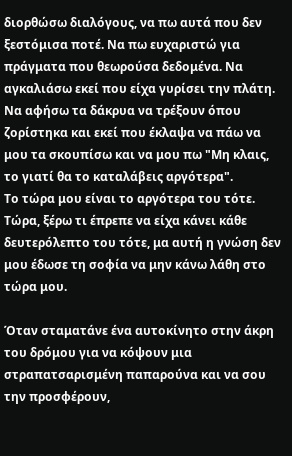διορθώσω διαλόγους, να πω αυτά που δεν ξεστόμισα ποτέ. Να πω ευχαριστώ για πράγματα που θεωρούσα δεδομένα. Να αγκαλιάσω εκεί που είχα γυρίσει την πλάτη. Να αφήσω τα δάκρυα να τρέξουν όπου ζορίστηκα και εκεί που έκλαψα να πάω να μου τα σκουπίσω και να μου πω "Μη κλαις, το γιατί θα το καταλάβεις αργότερα".
Το τώρα μου είναι το αργότερα του τότε. Τώρα, ξέρω τι έπρεπε να είχα κάνει κάθε δευτερόλεπτο του τότε, μα αυτή η γνώση δεν μου έδωσε τη σοφία να μην κάνω λάθη στο τώρα μου.

Όταν σταματάνε ένα αυτοκίνητο στην άκρη του δρόμου για να κόψουν μια στραπατσαρισμένη παπαρούνα και να σου την προσφέρουν,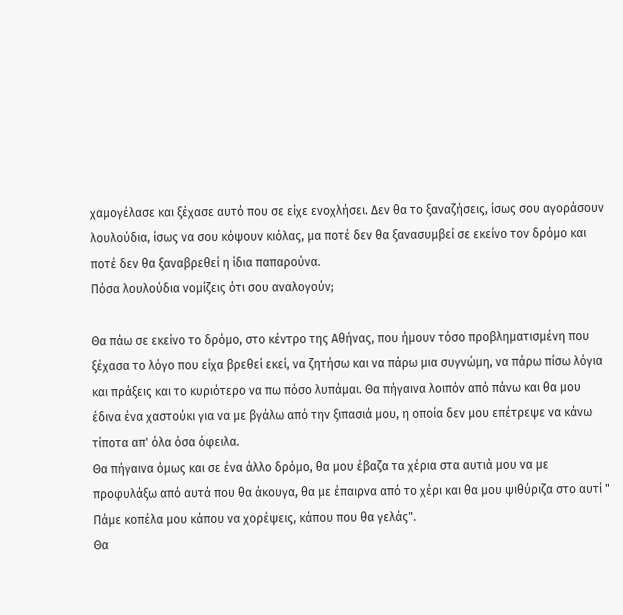χαμογέλασε και ξέχασε αυτό που σε είχε ενοχλήσει. Δεν θα το ξαναζήσεις, ίσως σου αγοράσουν λουλούδια, ίσως να σου κόψουν κιόλας, μα ποτέ δεν θα ξανασυμβεί σε εκείνο τον δρόμο και ποτέ δεν θα ξαναβρεθεί η ίδια παπαρούνα.
Πόσα λουλούδια νομίζεις ότι σου αναλογούν;

Θα πάω σε εκείνο το δρόμο, στο κέντρο της Αθήνας, που ήμουν τόσο προβληματισμένη που ξέχασα το λόγο που είχα βρεθεί εκεί, να ζητήσω και να πάρω μια συγνώμη, να πάρω πίσω λόγια και πράξεις και το κυριότερο να πω πόσο λυπάμαι. Θα πήγαινα λοιπόν από πάνω και θα μου έδινα ένα χαστούκι για να με βγάλω από την ξιπασιά μου, η οποία δεν μου επέτρεψε να κάνω τίποτα απ' όλα όσα όφειλα.
Θα πήγαινα όμως και σε ένα άλλο δρόμο, θα μου έβαζα τα χέρια στα αυτιά μου να με προφυλάξω από αυτά που θα άκουγα, θα με έπαιρνα από το χέρι και θα μου ψιθύριζα στο αυτί " Πάμε κοπέλα μου κάπου να χορέψεις, κάπου που θα γελάς".
Θα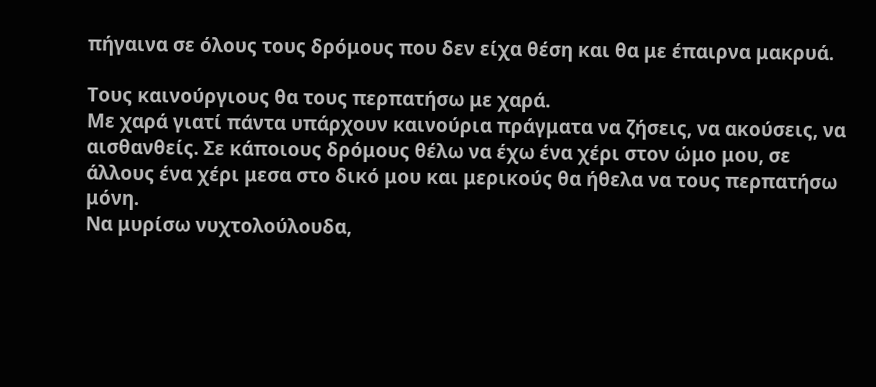πήγαινα σε όλους τους δρόμους που δεν είχα θέση και θα με έπαιρνα μακρυά.

Τους καινούργιους θα τους περπατήσω με χαρά.
Με χαρά γιατί πάντα υπάρχουν καινούρια πράγματα να ζήσεις, να ακούσεις, να αισθανθείς. Σε κάποιους δρόμους θέλω να έχω ένα χέρι στον ώμο μου, σε άλλους ένα χέρι μεσα στο δικό μου και μερικούς θα ήθελα να τους περπατήσω μόνη.
Να μυρίσω νυχτολούλουδα,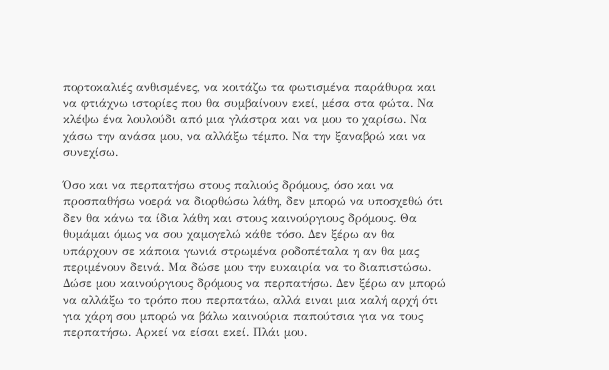πορτοκαλιές ανθισμένες, να κοιτάζω τα φωτισμένα παράθυρα και να φτιάχνω ιστορίες που θα συμβαίνουν εκεί, μέσα στα φώτα. Να κλέψω ένα λουλούδι από μια γλάστρα και να μου το χαρίσω. Να χάσω την ανάσα μου, να αλλάξω τέμπο. Να την ξαναβρώ και να συνεχίσω.

Όσο και να περπατήσω στους παλιούς δρόμους, όσο και να προσπαθήσω νοερά να διορθώσω λάθη, δεν μπορώ να υποσχεθώ ότι δεν θα κάνω τα ίδια λάθη και στους καινούργιους δρόμους. Θα θυμάμαι όμως να σου χαμογελώ κάθε τόσο. Δεν ξέρω αν θα υπάρχουν σε κάποια γωνιά στρωμένα ροδοπέταλα η αν θα μας περιμένουν δεινά. Μα δώσε μου την ευκαιρία να το διαπιστώσω. Δώσε μου καινούργιους δρόμους να περπατήσω. Δεν ξέρω αν μπορώ να αλλάξω το τρόπο που περπατάω, αλλά ειναι μια καλή αρχή ότι για χάρη σου μπορώ να βάλω καινούρια παπούτσια για να τους περπατήσω. Αρκεί να είσαι εκεί. Πλάι μου.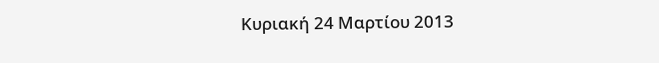Κυριακή 24 Μαρτίου 2013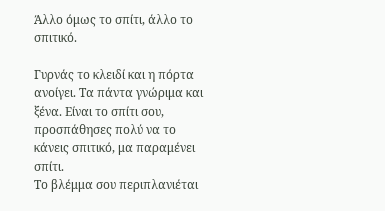Άλλο όμως το σπίτι, άλλο το σπιτικό.

Γυρνάς το κλειδί και η πόρτα ανοίγει. Τα πάντα γνώριμα και ξένα. Είναι το σπίτι σου, προσπάθησες πολύ να το κάνεις σπιτικό, μα παραμένει σπίτι.
Το βλέμμα σου περιπλανιέται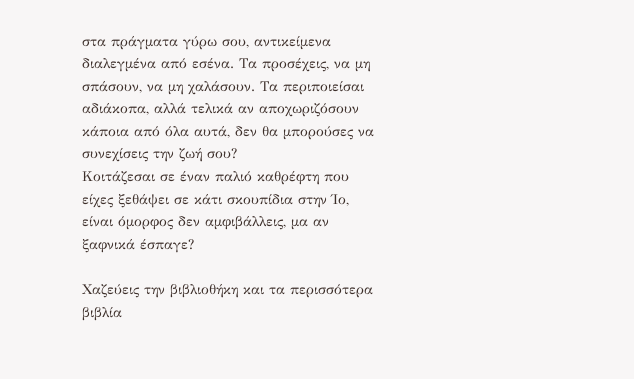στα πράγματα γύρω σου, αντικείμενα διαλεγμένα από εσένα. Τα προσέχεις, να μη σπάσουν, να μη χαλάσουν. Τα περιποιείσαι αδιάκοπα, αλλά τελικά αν αποχωριζόσουν κάποια από όλα αυτά, δεν θα μπορούσες να συνεχίσεις την ζωή σου?
Κοιτάζεσαι σε έναν παλιό καθρέφτη που είχες ξεθάψει σε κάτι σκουπίδια στην Ίο, είναι όμορφος δεν αμφιβάλλεις, μα αν ξαφνικά έσπαγε?

Χαζεύεις την βιβλιοθήκη και τα περισσότερα βιβλία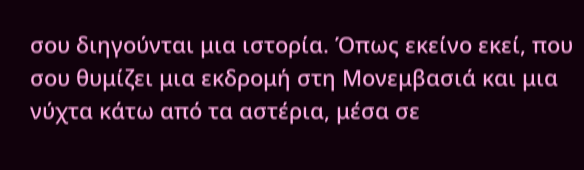σου διηγούνται μια ιστορία. Όπως εκείνο εκεί, που σου θυμίζει μια εκδρομή στη Μονεμβασιά και μια νύχτα κάτω από τα αστέρια, μέσα σε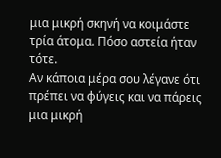μια μικρή σκηνή να κοιμάστε τρία άτομα. Πόσο αστεία ήταν τότε.
Αν κάποια μέρα σου λέγανε ότι πρέπει να φύγεις και να πάρεις μια μικρή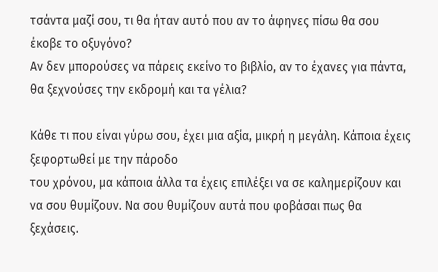τσάντα μαζί σου, τι θα ήταν αυτό που αν το άφηνες πίσω θα σου έκοβε το οξυγόνο?
Αν δεν μπορούσες να πάρεις εκείνο το βιβλίο, αν το έχανες για πάντα, θα ξεχνούσες την εκδρομή και τα γέλια?

Κάθε τι που είναι γύρω σου, έχει μια αξία, μικρή η μεγάλη. Κάποια έχεις ξεφορτωθεί με την πάροδο
του χρόνου, μα κάποια άλλα τα έχεις επιλέξει να σε καλημερίζουν και να σου θυμίζουν. Να σου θυμίζουν αυτά που φοβάσαι πως θα ξεχάσεις.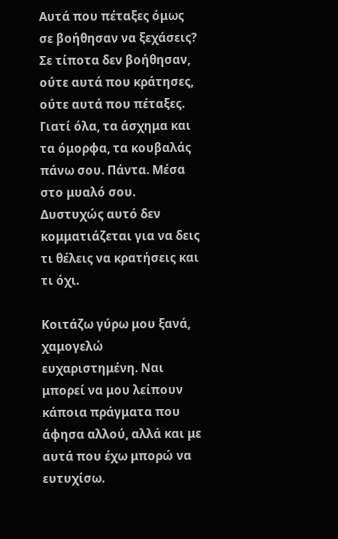Αυτά που πέταξες όμως σε βοήθησαν να ξεχάσεις? Σε τίποτα δεν βοήθησαν, ούτε αυτά που κράτησες, ούτε αυτά που πέταξες. Γιατί όλα, τα άσχημα και τα όμορφα, τα κουβαλάς πάνω σου. Πάντα. Μέσα στο μυαλό σου. Δυστυχώς αυτό δεν κομματιάζεται για να δεις τι θέλεις να κρατήσεις και τι όχι.

Κοιτάζω γύρω μου ξανά, χαμογελώ ευχαριστημένη. Ναι μπορεί να μου λείπουν κάποια πράγματα που άφησα αλλού, αλλά και με αυτά που έχω μπορώ να ευτυχίσω.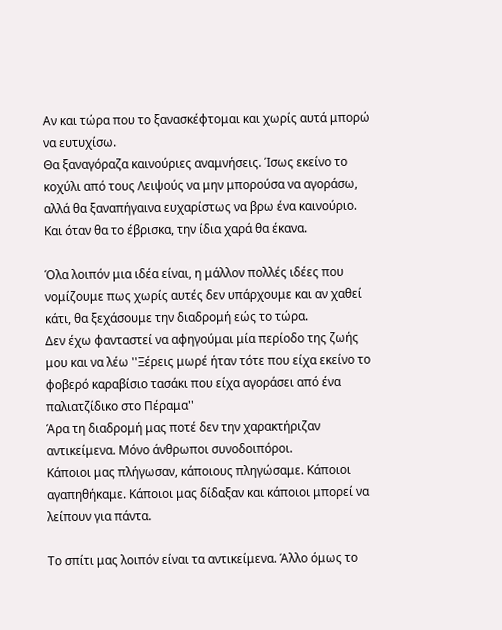Αν και τώρα που το ξανασκέφτομαι και χωρίς αυτά μπορώ να ευτυχίσω.
Θα ξαναγόραζα καινούριες αναμνήσεις. Ίσως εκείνο το κοχύλι από τους Λειψούς να μην μπορούσα να αγοράσω, αλλά θα ξαναπήγαινα ευχαρίστως να βρω ένα καινούριο. Και όταν θα το έβρισκα, την ίδια χαρά θα έκανα.

Όλα λοιπόν μια ιδέα είναι, η μάλλον πολλές ιδέες που νομίζουμε πως χωρίς αυτές δεν υπάρχουμε και αν χαθεί κάτι, θα ξεχάσουμε την διαδρομή εώς το τώρα.
Δεν έχω φανταστεί να αφηγούμαι μία περίοδο της ζωής μου και να λέω ''Ξέρεις μωρέ ήταν τότε που είχα εκείνο το φοβερό καραβίσιο τασάκι που είχα αγοράσει από ένα παλιατζίδικο στο Πέραμα''
Άρα τη διαδρομή μας ποτέ δεν την χαρακτήριζαν αντικείμενα. Μόνο άνθρωποι συνοδοιπόροι.
Κάποιοι μας πλήγωσαν, κάποιους πληγώσαμε. Κάποιοι αγαπηθήκαμε. Κάποιοι μας δίδαξαν και κάποιοι μπορεί να λείπουν για πάντα.

Το σπίτι μας λοιπόν είναι τα αντικείμενα. Άλλο όμως το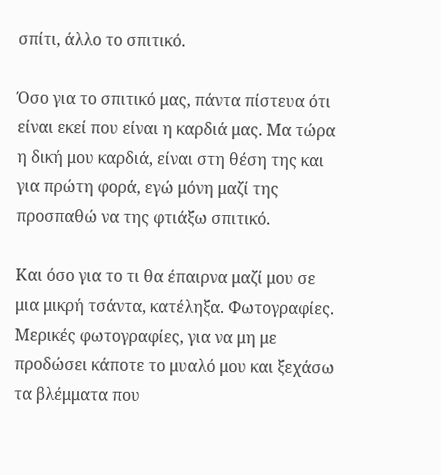σπίτι, άλλο το σπιτικό.

Όσο για το σπιτικό μας, πάντα πίστευα ότι είναι εκεί που είναι η καρδιά μας. Μα τώρα η δική μου καρδιά, είναι στη θέση της και για πρώτη φορά, εγώ μόνη μαζί της προσπαθώ να της φτιάξω σπιτικό.

Και όσο για το τι θα έπαιρνα μαζί μου σε μια μικρή τσάντα, κατέληξα. Φωτογραφίες. Μερικές φωτογραφίες, για να μη με προδώσει κάποτε το μυαλό μου και ξεχάσω τα βλέμματα που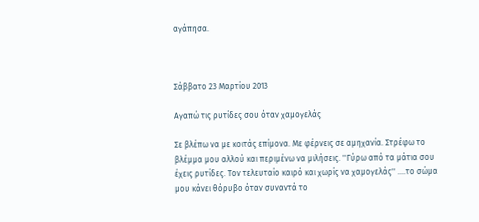αγάπησα.



Σάββατο 23 Μαρτίου 2013

Αγαπώ τις ρυτίδες σου όταν χαμογελάς

Σε βλέπω να με κοιτάς επίμονα. Με φέρνεις σε αμηχανία. Στρέφω το βλέμμα μου αλλού και περιμένω να μιλήσεις. ''Γύρω από τα μάτια σου έχεις ρυτίδες. Τον τελευταίο καιρό και χωρίς να χαμογελάς'' ....το σώμα μου κάνει θόρυβο όταν συναντά το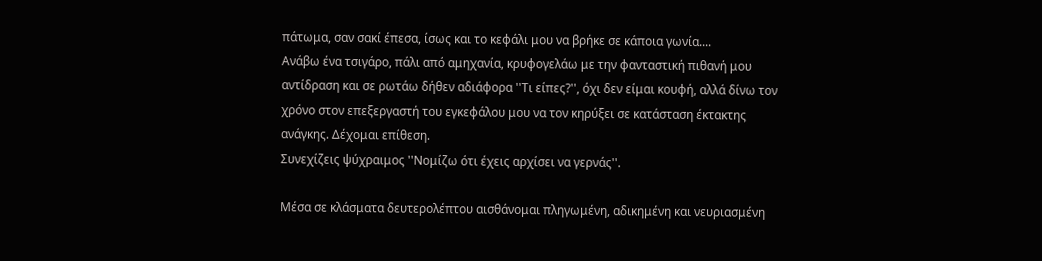πάτωμα, σαν σακί έπεσα, ίσως και το κεφάλι μου να βρήκε σε κάποια γωνία....
Ανάβω ένα τσιγάρο, πάλι από αμηχανία, κρυφογελάω με την φανταστική πιθανή μου αντίδραση και σε ρωτάω δήθεν αδιάφορα ''Τι είπες?'', όχι δεν είμαι κουφή, αλλά δίνω τον χρόνο στον επεξεργαστή του εγκεφάλου μου να τον κηρύξει σε κατάσταση έκτακτης ανάγκης. Δέχομαι επίθεση.
Συνεχίζεις ψύχραιμος ''Νομίζω ότι έχεις αρχίσει να γερνάς''.

Μέσα σε κλάσματα δευτερολέπτου αισθάνομαι πληγωμένη, αδικημένη και νευριασμένη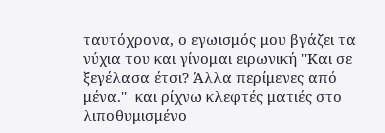ταυτόχρονα, ο εγωισμός μου βγάζει τα νύχια του και γίνομαι ειρωνική ''Και σε ξεγέλασα έτσι? Άλλα περίμενες από μένα.''  και ρίχνω κλεφτές ματιές στο λιποθυμισμένο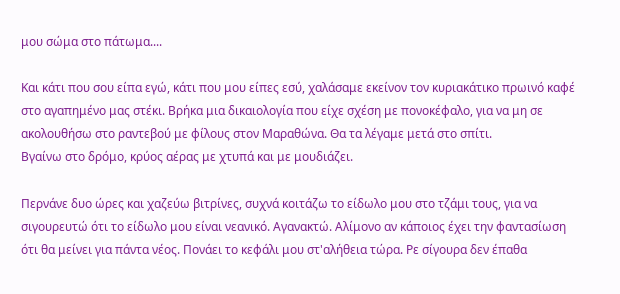μου σώμα στο πάτωμα....

Και κάτι που σου είπα εγώ, κάτι που μου είπες εσύ, χαλάσαμε εκείνον τον κυριακάτικο πρωινό καφέ στο αγαπημένο μας στέκι. Βρήκα μια δικαιολογία που είχε σχέση με πονοκέφαλο, για να μη σε ακολουθήσω στο ραντεβού με φίλους στον Μαραθώνα. Θα τα λέγαμε μετά στο σπίτι.
Βγαίνω στο δρόμο, κρύος αέρας με χτυπά και με μουδιάζει.

Περνάνε δυο ώρες και χαζεύω βιτρίνες, συχνά κοιτάζω το είδωλο μου στο τζάμι τους, για να σιγουρευτώ ότι το είδωλο μου είναι νεανικό. Αγανακτώ. Αλίμονο αν κάποιος έχει την φαντασίωση ότι θα μείνει για πάντα νέος. Πονάει το κεφάλι μου στ'αλήθεια τώρα. Ρε σίγουρα δεν έπαθα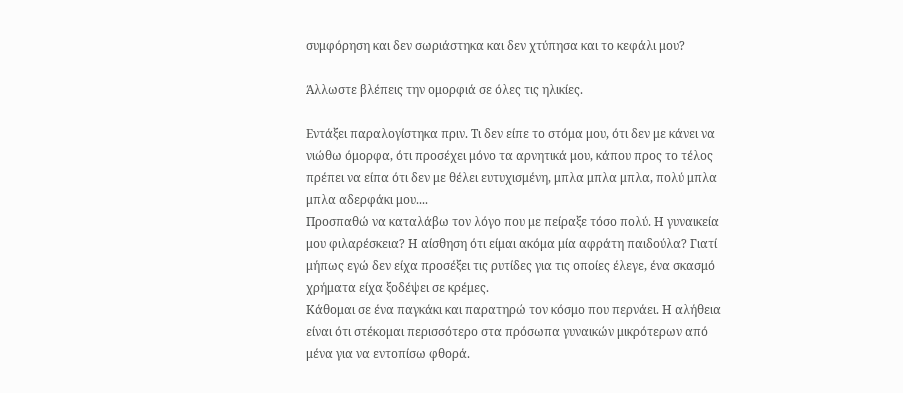συμφόρηση και δεν σωριάστηκα και δεν χτύπησα και το κεφάλι μου?

Άλλωστε βλέπεις την ομορφιά σε όλες τις ηλικίες.

Εντάξει παραλογίστηκα πριν. Τι δεν είπε το στόμα μου, ότι δεν με κάνει να νιώθω όμορφα, ότι προσέχει μόνο τα αρνητικά μου, κάπου προς το τέλος πρέπει να είπα ότι δεν με θέλει ευτυχισμένη, μπλα μπλα μπλα, πολύ μπλα μπλα αδερφάκι μου....
Προσπαθώ να καταλάβω τον λόγο που με πείραξε τόσο πολύ. Η γυναικεία μου φιλαρέσκεια? Η αίσθηση ότι είμαι ακόμα μία αφράτη παιδούλα? Γιατί μήπως εγώ δεν είχα προσέξει τις ρυτίδες για τις οποίες έλεγε, ένα σκασμό χρήματα είχα ξοδέψει σε κρέμες.
Κάθομαι σε ένα παγκάκι και παρατηρώ τον κόσμο που περνάει. Η αλήθεια είναι ότι στέκομαι περισσότερο στα πρόσωπα γυναικών μικρότερων από μένα για να εντοπίσω φθορά.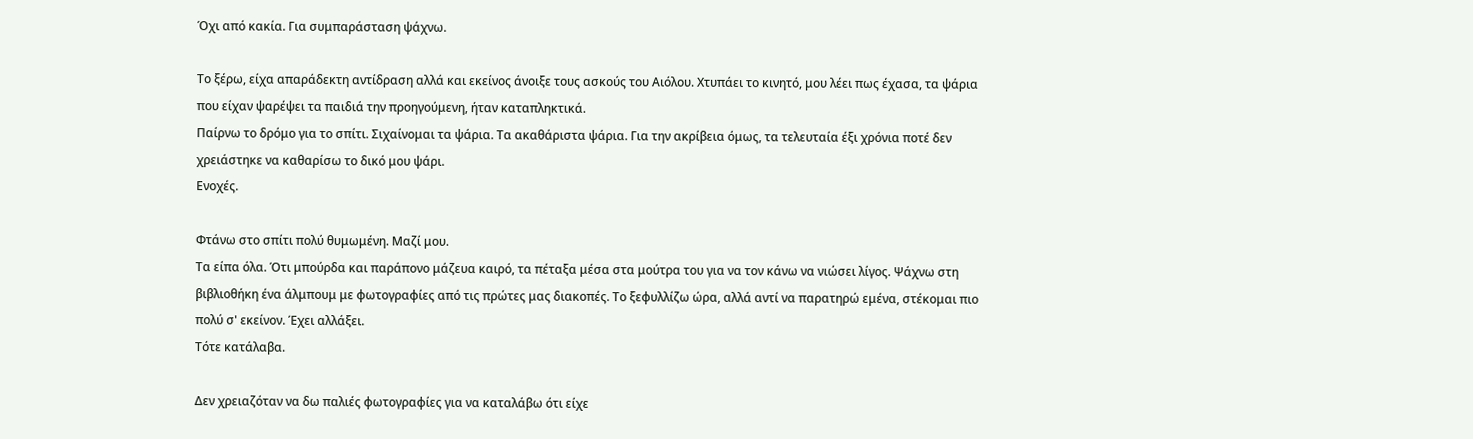Όχι από κακία. Για συμπαράσταση ψάχνω.

Το ξέρω, είχα απαράδεκτη αντίδραση αλλά και εκείνος άνοιξε τους ασκούς του Αιόλου. Χτυπάει το κινητό, μου λέει πως έχασα, τα ψάρια που είχαν ψαρέψει τα παιδιά την προηγούμενη, ήταν καταπληκτικά.
Παίρνω το δρόμο για το σπίτι. Σιχαίνομαι τα ψάρια. Τα ακαθάριστα ψάρια. Για την ακρίβεια όμως, τα τελευταία έξι χρόνια ποτέ δεν χρειάστηκε να καθαρίσω το δικό μου ψάρι.
Ενοχές.

Φτάνω στο σπίτι πολύ θυμωμένη. Μαζί μου.
Τα είπα όλα. Ότι μπούρδα και παράπονο μάζευα καιρό, τα πέταξα μέσα στα μούτρα του για να τον κάνω να νιώσει λίγος. Ψάχνω στη βιβλιοθήκη ένα άλμπουμ με φωτογραφίες από τις πρώτες μας διακοπές. Το ξεφυλλίζω ώρα, αλλά αντί να παρατηρώ εμένα, στέκομαι πιο πολύ σ' εκείνον. Έχει αλλάξει.
Τότε κατάλαβα.

Δεν χρειαζόταν να δω παλιές φωτογραφίες για να καταλάβω ότι είχε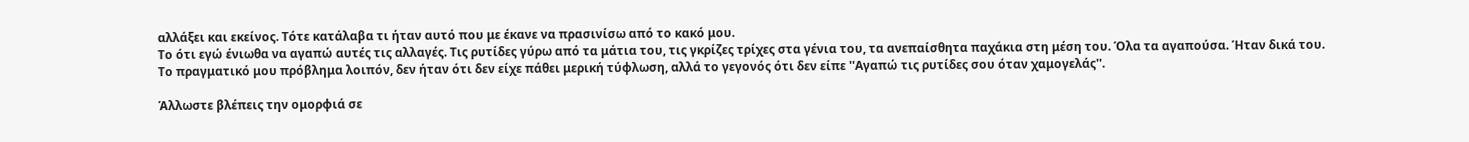αλλάξει και εκείνος. Τότε κατάλαβα τι ήταν αυτό που με έκανε να πρασινίσω από το κακό μου.
Το ότι εγώ ένιωθα να αγαπώ αυτές τις αλλαγές. Τις ρυτίδες γύρω από τα μάτια του, τις γκρίζες τρίχες στα γένια του, τα ανεπαίσθητα παχάκια στη μέση του. Όλα τα αγαπούσα. Ήταν δικά του.
Το πραγματικό μου πρόβλημα λοιπόν, δεν ήταν ότι δεν είχε πάθει μερική τύφλωση, αλλά το γεγονός ότι δεν είπε ''Αγαπώ τις ρυτίδες σου όταν χαμογελάς''.

Άλλωστε βλέπεις την ομορφιά σε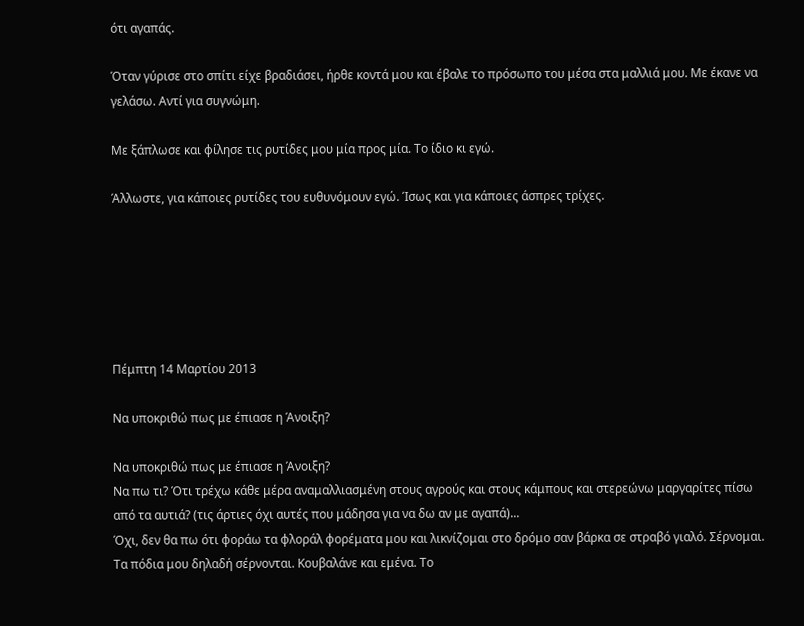ότι αγαπάς.

Όταν γύρισε στο σπίτι είχε βραδιάσει, ήρθε κοντά μου και έβαλε το πρόσωπο του μέσα στα μαλλιά μου. Με έκανε να γελάσω. Αντί για συγνώμη.

Με ξάπλωσε και φίλησε τις ρυτίδες μου μία προς μία. Το ίδιο κι εγώ.

Άλλωστε, για κάποιες ρυτίδες του ευθυνόμουν εγώ. Ίσως και για κάποιες άσπρες τρίχες.






Πέμπτη 14 Μαρτίου 2013

Να υποκριθώ πως με έπιασε η Άνοιξη?

Να υποκριθώ πως με έπιασε η Άνοιξη?
Να πω τι? Ότι τρέχω κάθε μέρα αναμαλλιασμένη στους αγρούς και στους κάμπους και στερεώνω μαργαρίτες πίσω από τα αυτιά? (τις άρτιες όχι αυτές που μάδησα για να δω αν με αγαπά)...
Όχι, δεν θα πω ότι φοράω τα φλοράλ φορέματα μου και λικνίζομαι στο δρόμο σαν βάρκα σε στραβό γιαλό. Σέρνομαι.
Τα πόδια μου δηλαδή σέρνονται. Κουβαλάνε και εμένα. Το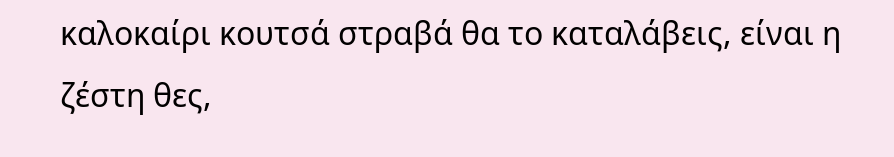καλοκαίρι κουτσά στραβά θα το καταλάβεις, είναι η ζέστη θες,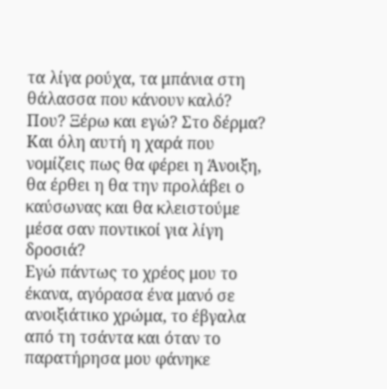τα λίγα ρούχα, τα μπάνια στη θάλασσα που κάνουν καλό? Που? Ξέρω και εγώ? Στο δέρμα?
Και όλη αυτή η χαρά που νομίζεις πως θα φέρει η Άνοιξη, θα έρθει η θα την προλάβει ο καύσωνας και θα κλειστούμε μέσα σαν ποντικοί για λίγη δροσιά?
Εγώ πάντως το χρέος μου το έκανα, αγόρασα ένα μανό σε ανοιξιάτικο χρώμα, το έβγαλα από τη τσάντα και όταν το παρατήρησα μου φάνηκε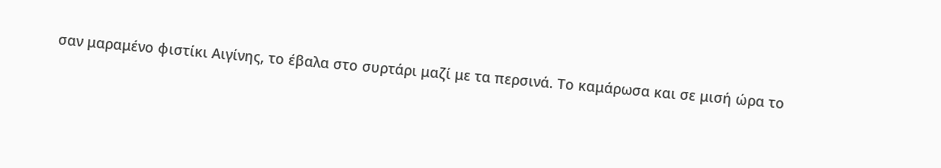σαν μαραμένο φιστίκι Αιγίνης, το έβαλα στο συρτάρι μαζί με τα περσινά. Το καμάρωσα και σε μισή ώρα το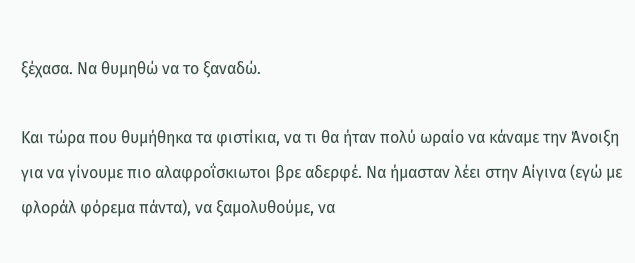ξέχασα. Να θυμηθώ να το ξαναδώ.

Και τώρα που θυμήθηκα τα φιστίκια, να τι θα ήταν πολύ ωραίο να κάναμε την Άνοιξη για να γίνουμε πιο αλαφροΐσκιωτοι βρε αδερφέ. Να ήμασταν λέει στην Αίγινα (εγώ με φλοράλ φόρεμα πάντα), να ξαμολυθούμε, να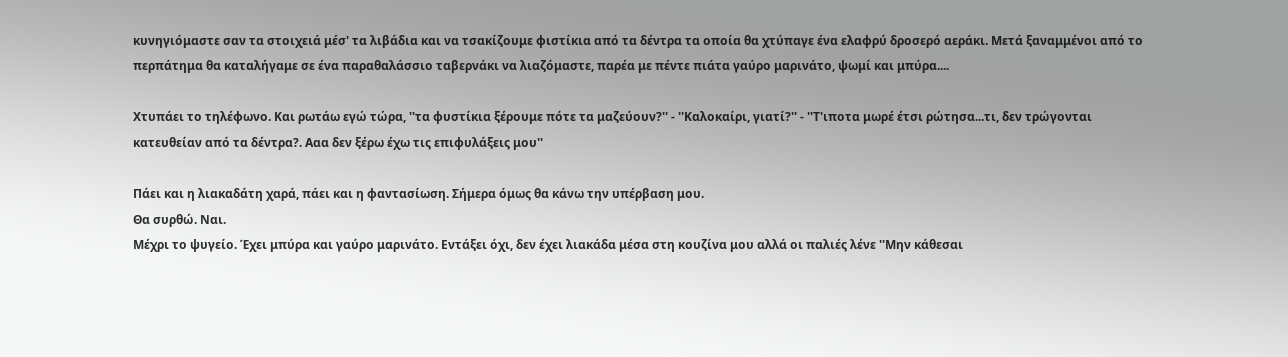κυνηγιόμαστε σαν τα στοιχειά μέσ' τα λιβάδια και να τσακίζουμε φιστίκια από τα δέντρα τα οποία θα χτύπαγε ένα ελαφρύ δροσερό αεράκι. Μετά ξαναμμένοι από το περπάτημα θα καταλήγαμε σε ένα παραθαλάσσιο ταβερνάκι να λιαζόμαστε, παρέα με πέντε πιάτα γαύρο μαρινάτο, ψωμί και μπύρα....

Χτυπάει το τηλέφωνο. Και ρωτάω εγώ τώρα, ''τα φυστίκια ξέρουμε πότε τα μαζεύουν?'' - ''Καλοκαίρι, γιατί?'' - ''Τ'ιποτα μωρέ έτσι ρώτησα...τι, δεν τρώγονται κατευθείαν από τα δέντρα?. Ααα δεν ξέρω έχω τις επιφυλάξεις μου''

Πάει και η λιακαδάτη χαρά, πάει και η φαντασίωση. Σήμερα όμως θα κάνω την υπέρβαση μου.
Θα συρθώ. Ναι.
Μέχρι το ψυγείο. Έχει μπύρα και γαύρο μαρινάτο. Εντάξει όχι, δεν έχει λιακάδα μέσα στη κουζίνα μου αλλά οι παλιές λένε ''Μην κάθεσαι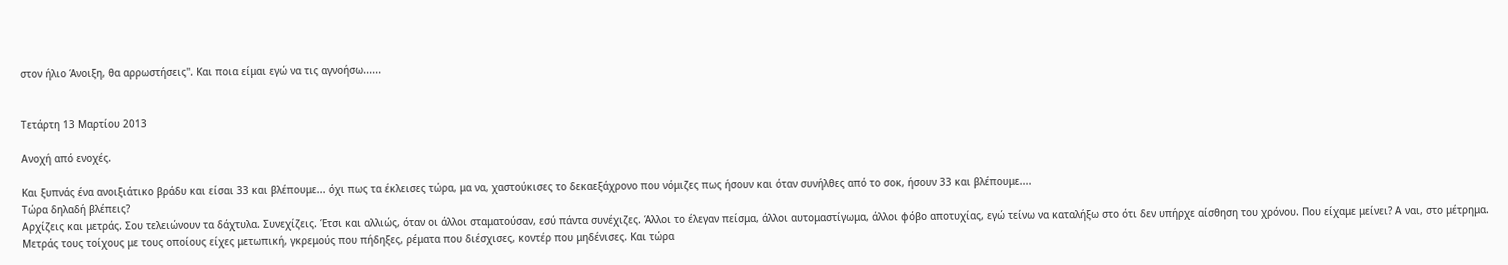στον ήλιο Άνοιξη, θα αρρωστήσεις''. Και ποια είμαι εγώ να τις αγνοήσω......


Τετάρτη 13 Μαρτίου 2013

Ανοχή από ενοχές.

Και ξυπνάς ένα ανοιξιάτικο βράδυ και είσαι 33 και βλέπουμε... όχι πως τα έκλεισες τώρα, μα να, χαστούκισες το δεκαεξάχρονο που νόμιζες πως ήσουν και όταν συνήλθες από το σοκ, ήσουν 33 και βλέπουμε....
Τώρα δηλαδή βλέπεις?
Αρχίζεις και μετράς. Σου τελειώνουν τα δάχτυλα. Συνεχίζεις. Έτσι και αλλιώς, όταν οι άλλοι σταματούσαν, εσύ πάντα συνέχιζες. Άλλοι το έλεγαν πείσμα, άλλοι αυτομαστίγωμα, άλλοι φόβο αποτυχίας, εγώ τείνω να καταλήξω στο ότι δεν υπήρχε αίσθηση του χρόνου. Που είχαμε μείνει? Α ναι, στο μέτρημα.
Μετράς τους τοίχους με τους οποίους είχες μετωπική, γκρεμούς που πήδηξες, ρέματα που διέσχισες, κοντέρ που μηδένισες. Και τώρα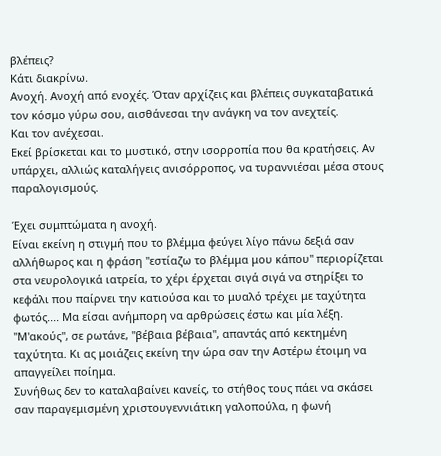βλέπεις?
Κάτι διακρίνω.
Ανοχή. Ανοχή από ενοχές. Όταν αρχίζεις και βλέπεις συγκαταβατικά τον κόσμο γύρω σου, αισθάνεσαι την ανάγκη να τον ανεχτείς.
Και τον ανέχεσαι.
Εκεί βρίσκεται και το μυστικό, στην ισορροπία που θα κρατήσεις. Αν υπάρχει, αλλιώς καταλήγεις ανισόρροπος, να τυραννιέσαι μέσα στους παραλογισμούς.

Έχει συμπτώματα η ανοχή.
Είναι εκείνη η στιγμή που το βλέμμα φεύγει λίγο πάνω δεξιά σαν αλλήθωρος και η φράση ''εστίαζω το βλέμμα μου κάπου'' περιορίζεται στα νευρολογικά ιατρεία, το χέρι έρχεται σιγά σιγά να στηρίξει το κεφάλι που παίρνει την κατιούσα και το μυαλό τρέχει με ταχύτητα φωτός.... Μα είσαι ανήμπορη να αρθρώσεις έστω και μία λέξη. ''Μ'ακούς'', σε ρωτάνε, ''βέβαια βέβαια'', απαντάς από κεκτημένη ταχύτητα. Κι ας μοιάζεις εκείνη την ώρα σαν την Αστέρω έτοιμη να απαγγείλει ποίημα.
Συνήθως δεν το καταλαβαίνει κανείς, το στήθος τους πάει να σκάσει σαν παραγεμισμένη χριστουγεννιάτικη γαλοπούλα, η φωνή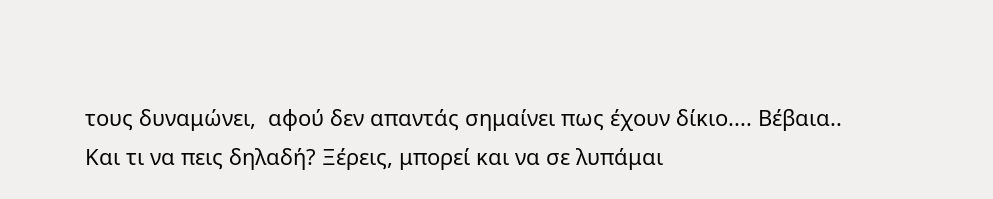τους δυναμώνει,  αφού δεν απαντάς σημαίνει πως έχουν δίκιο.... Βέβαια..
Και τι να πεις δηλαδή? Ξέρεις, μπορεί και να σε λυπάμαι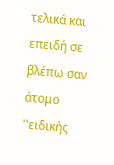τελικά και επειδή σε βλέπω σαν άτομο ''ειδικής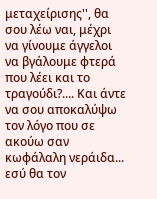μεταχείρισης'', θα σου λέω ναι, μέχρι να γίνουμε άγγελοι να βγάλουμε φτερά που λέει και το τραγούδι?.... Και άντε να σου αποκαλύψω τον λόγο που σε ακούω σαν κωφάλαλη νεράιδα... εσύ θα τον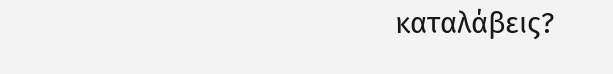καταλάβεις?